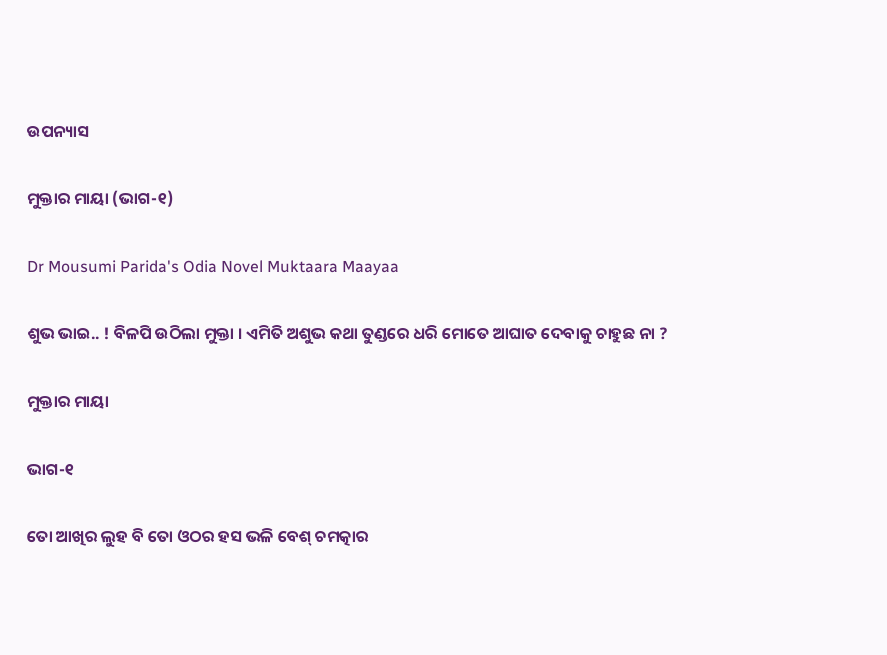ଉପନ୍ୟାସ

ମୁକ୍ତାର ମାୟା (ଭାଗ-୧)

Dr Mousumi Parida's Odia Novel Muktaara Maayaa

ଶୁଭ ଭାଇ.. ! ବିଳପି ଉଠିଲା ମୁକ୍ତା । ଏମିତି ଅଶୁଭ କଥା ତୁଣ୍ଡରେ ଧରି ମୋତେ ଆଘାତ ଦେବାକୁ ଚାହୁଛ ନା ?

ମୁକ୍ତାର ମାୟା

ଭାଗ-୧

ତୋ ଆଖିର ଲୁହ ବି ତୋ ଓଠର ହସ ଭଳି ବେଶ୍ ଚମତ୍କାର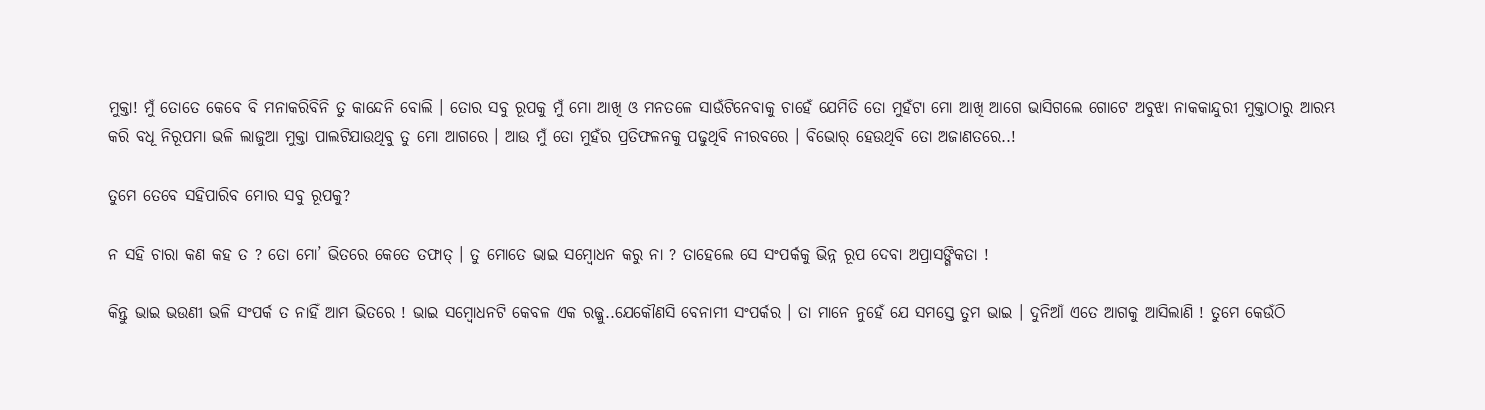ମୁକ୍ତା! ମୁଁ ତୋତେ କେବେ ବି ମନାକରିବିନି ତୁ କାନ୍ଦେନି ବୋଲି । ତୋର ସବୁ ରୂପକୁ ମୁଁ ମୋ ଆଖି ଓ ମନତଳେ ସାଉଁଟିନେବାକୁ ଚାହେଁ ଯେମିତି ତୋ ମୁହଁଟା ମୋ ଆଖି ଆଗେ ଭାସିଗଲେ ଗୋଟେ ଅବୁଝା ନାକକାନ୍ଦୁରୀ ମୁକ୍ତାଠାରୁ ଆରମ୍ଭ କରି ବଧୂ ନିରୂପମା ଭଳି ଲାଜୁଆ ମୁକ୍ତା ପାଲଟିଯାଉଥିବୁ ତୁ ମୋ ଆଗରେ । ଆଉ ମୁଁ ତୋ ମୁହଁର ପ୍ରତିଫଳନକୁ ପଢୁଥିବି ନୀରବରେ । ବିଭୋର୍ ହେଉଥିବି ତୋ ଅଜାଣତରେ..!

ତୁମେ ତେବେ ସହିପାରିବ ମୋର ସବୁ ରୂପକୁ?

ନ ସହି ଚାରା କଣ କହ ତ ? ତୋ ମୋ’ ଭିତରେ କେତେ ତଫାତ୍ । ତୁ ମୋତେ ଭାଇ ସମ୍ବୋଧନ କରୁ ନା ? ତାହେଲେ ସେ ସଂପର୍କକୁ ଭିନ୍ନ ରୂପ ଦେବା ଅପ୍ରାସଙ୍ଗିକତା !

କିନ୍ତୁ ଭାଇ ଭଉଣୀ ଭଳି ସଂପର୍କ ତ ନାହିଁ ଆମ ଭିତରେ ! ଭାଇ ସମ୍ବୋଧନଟି କେବଳ ଏକ ରଜ୍ଜୁ..ଯେକୌଣସି ବେନାମୀ ସଂପର୍କର । ତା ମାନେ ନୁହେଁ ଯେ ସମସ୍ତେ ତୁମ ଭାଇ । ଦୁନିଆଁ ଏତେ ଆଗକୁ ଆସିଲାଣି ! ତୁମେ କେଉଁଠି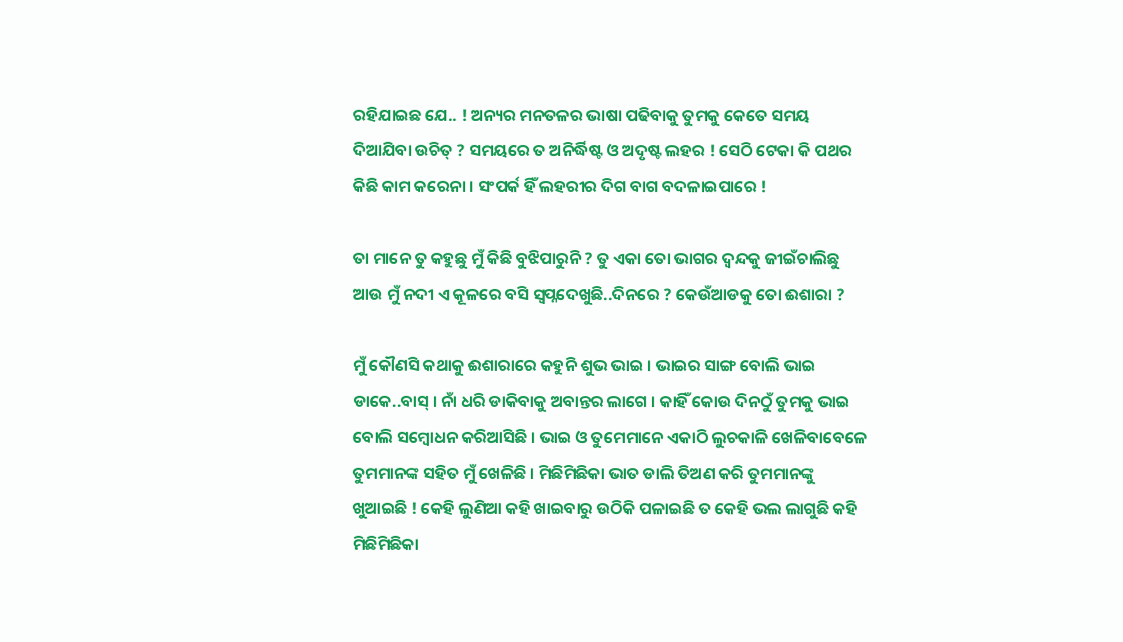ରହିଯାଇଛ ଯେ.. ! ଅନ୍ୟର ମନତଳର ଭାଷା ପଢିବାକୁ ତୁମକୁ କେତେ ସମୟ ଦିଆଯିବା ଉଚିତ୍ ? ସମୟରେ ତ ଅନିର୍ଦ୍ଧିଷ୍ଟ ଓ ଅଦୃଷ୍ଟ ଲହର ! ସେଠି ଟେକା କି ପଥର କିଛି କାମ କରେନା । ସଂପର୍କ ହିଁ ଲହରୀର ଦିଗ ବାଗ ବଦଳାଇପାରେ !

ତା ମାନେ ତୁ କହୁଛୁ ମୁଁ କିଛି ବୁଝିପାରୁନି ? ତୁ ଏକା ତୋ ଭାଗର ଦ୍ୱନ୍ଦକୁ ଜୀଇଁଚାଲିଛୁ ଆଉ ମୁଁ ନଦୀ ଏ କୂଳରେ ବସି ସ୍ୱପ୍ନଦେଖୁଛି..ଦିନରେ ? କେଉଁଆଡକୁ ତୋ ଈଶାରା ?

ମୁଁ କୌଣସି କଥାକୁ ଈଶାରାରେ କହୁନି ଶୁଭ ଭାଇ । ଭାଇର ସାଙ୍ଗ ବୋଲି ଭାଇ ଡାକେ..ବାସ୍ । ନାଁ ଧରି ଡାକିବାକୁ ଅବାନ୍ତର ଲାଗେ । କାହିଁ କୋଉ ଦିନଠୁଁ ତୁମକୁ ଭାଇ ବୋଲି ସମ୍ବୋଧନ କରିଆସିଛି । ଭାଇ ଓ ତୁମେମାନେ ଏକାଠି ଲୁଚକାଳି ଖେଳିବାବେଳେ ତୁମମାନଙ୍କ ସହିତ ମୁଁ ଖେଳିଛି । ମିଛିମିଛିକା ଭାତ ଡାଲି ତିଅଣ କରି ତୁମମାନଙ୍କୁ ଖୁଆଇଛି ! କେହି ଲୁଣିଆ କହି ଖାଇବାରୁ ଉଠିକି ପଳାଇଛି ତ କେହି ଭଲ ଲାଗୁଛି କହି ମିଛିମିଛିକା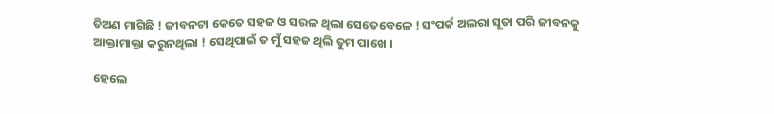ତିଅଣ ମାଗିଛି ! ଜୀବନଟା କେତେ ସହଜ ଓ ସରଳ ଥିଲା ସେତେବେଳେ ! ସଂପର୍କ ଅଲରା ସୂତା ପରି ଜୀବନକୁ ଆକ୍ତାମାକ୍ତା କରୁନଥିଲା ! ସେଥିପାଇଁ ତ ମୁଁ ସହଜ ଥିଲି ତୁମ ପାଖେ ।

ହେଲେ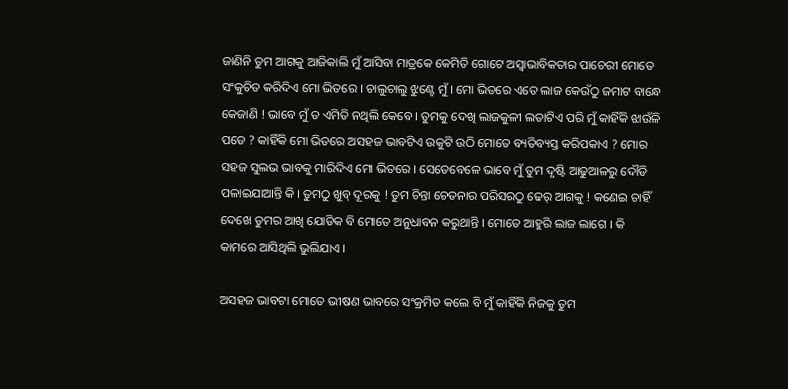ଜାଣିନି ତୁମ ଆଗକୁ ଆଜିକାଲି ମୁଁ ଆସିବା ମାତ୍ରକେ କେମିତି ଗୋଟେ ଅସ୍ୱାଭାବିକତାର ପାଚେରୀ ମୋତେ ସଂକୁଚିତ କରିଦିଏ ମୋ ଭିତରେ । ଚାଲୁଚାଲୁ ଝୁଣ୍ଟେ ମୁଁ । ମୋ ଭିତରେ ଏତେ ଲାଜ କେଉଁଠୁ ଜମାଟ ବାନ୍ଧେ କେଜାଣି ! ଭାବେ ମୁଁ ତ ଏମିତି ନଥିଲି କେବେ । ତୁମକୁ ଦେଖି ଲାଜକୁଳୀ ଲତାଟିଏ ପରି ମୁଁ କାହିଁକି ଝାଉଁଳି ପଡେ ? କାହିଁକି ମୋ ଭିତରେ ଅସହଜ ଭାବଟିଏ ଉକୁଟି ଉଠି ମୋତେ ବ୍ୟତିବ୍ୟସ୍ତ କରିପକାଏ ? ମୋର ସହଜ ସୁଲଭ ଭାବକୁ ମାରିଦିଏ ମୋ ଭିତରେ । ସେତେବେଳେ ଭାବେ ମୁଁ ତୁମ ଦୃଷ୍ଟି ଆଢୁଆଳରୁ ଦୌଡି ପଳାଇଯାଆନ୍ତି କି । ତୁମଠୁ ଖୁବ୍ ଦୂରକୁ ! ତୁମ ଚିନ୍ତା ଚେତନାର ପରିସରଠୁ ଢେର୍ ଆଗକୁ ! କଣେଇ ଚାହିଁ ଦେଖେ ତୁମର ଆଖି ଯୋଡିକ ବି ମୋତେ ଅନୁଧାବନ କରୁଥାନ୍ତି । ମୋତେ ଆହୁରି ଲାଜ ଲାଗେ । କି କାମରେ ଆସିଥିଲି ଭୁଲିଯାଏ ।

ଅସହଜ ଭାବଟା ମୋତେ ଭୀଷଣ ଭାବରେ ସଂକ୍ରମିତ କଲେ ବି ମୁଁ କାହିଁକି ନିଜକୁ ତୁମ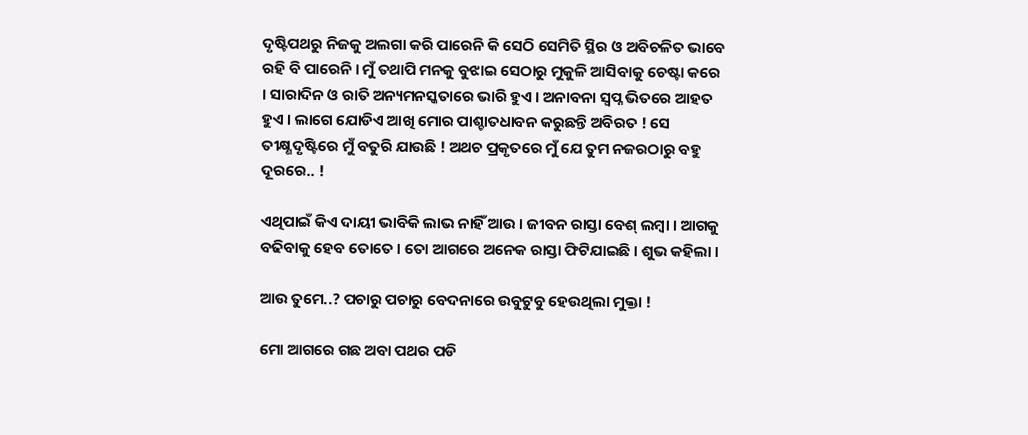ଦୃଷ୍ଟିପଥରୁ ନିଜକୁ ଅଲଗା କରି ପାରେନି କି ସେଠି ସେମିତି ସ୍ଥିର ଓ ଅବିଚଳିତ ଭାବେ ରହି ବି ପାରେନି । ମୁଁ ତଥାପି ମନକୁ ବୁଝାଇ ସେଠାରୁ ମୁକୁଳି ଆସିବାକୁ ଚେଷ୍ଟା କରେ । ସାରାଦିନ ଓ ରାତି ଅନ୍ୟମନସ୍କତାରେ ଭାରି ହୁଏ । ଅନାବନା ସ୍ୱପ୍ନ ଭିତରେ ଆହତ ହୁଏ । ଲାଗେ ଯୋଡିଏ ଆଖି ମୋର ପାଶ୍ଚାତଧାବନ କରୁଛନ୍ତି ଅବିରତ ! ସେ ତୀକ୍ଷ୍ଣଦୃଷ୍ଟିରେ ମୁଁ ବତୁରି ଯାଉଛି ! ଅଥଚ ପ୍ରକୃତରେ ମୁଁ ଯେ ତୁମ ନଜରଠାରୁ ବହୁ ଦୂରରେ.. !

ଏଥିପାଇଁ କିଏ ଦାୟୀ ଭାବିକି ଲାଭ ନାହିଁ ଆଉ । ଜୀବନ ରାସ୍ତା ବେଶ୍ ଲମ୍ବା । ଆଗକୁ ବଢିବାକୁ ହେବ ତୋତେ । ତୋ ଆଗରେ ଅନେକ ରାସ୍ତା ଫିଟିଯାଇଛି । ଶୁଭ କହିଲା ।

ଆଉ ତୁମେ..? ପଚାରୁ ପଚାରୁ ବେଦନାରେ ଉବୁଟୁବୁ ହେଉଥିଲା ମୁକ୍ତା !

ମୋ ଆଗରେ ଗଛ ଅବା ପଥର ପଡି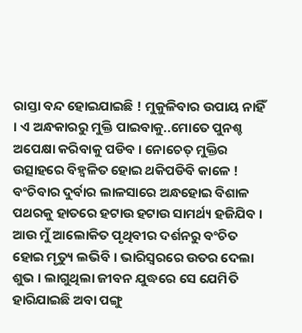ରାସ୍ତା ବନ୍ଦ ହୋଇଯାଇଛି ! ମୁକୁଳିବାର ଉପାୟ ନାହିଁ । ଏ ଅନ୍ଧକାରରୁ ମୁକ୍ତି ପାଇବାକୁ..ମୋତେ ପୁନଶ୍ଚ ଅପେକ୍ଷା କରିବାକୁ ପଡିବ । ନୋଚେତ୍ ମୁକ୍ତିର ଉତ୍ସାହରେ ବିହ୍ୱଳିତ ହୋଇ ଥକିପଡିବି କାଳେ ! ବଂଚିବାର ଦୁର୍ବାର ଲାଳସାରେ ଅନ୍ଧହୋଇ ବିଶାଳ ପଥରକୁ ହାତରେ ହଟାଉ ହଟାଉ ସାମର୍ଥ୍ୟ ହଜିଯିବ । ଆଉ ମୁଁ ଆଲୋକିତ ପୃଥିବୀର ଦର୍ଶନରୁ ବଂଚିତ ହୋଇ ମୃତ୍ୟୁ ଲଭିବି । ଭାରିସ୍ୱରରେ ଉତର ଦେଲା ଶୁଭ । ଲାଗୁଥିଲା ଜୀବନ ଯୁଦ୍ଧରେ ସେ ଯେମିତି ହାରିଯାଇଛି ଅବା ପଙ୍ଗୁ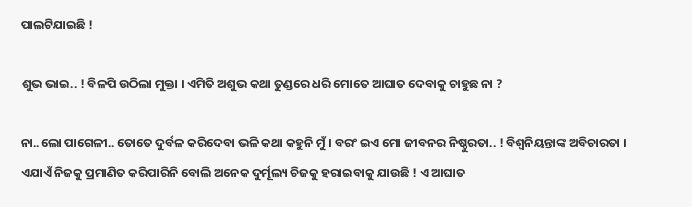ପାଲଟିଯାଇଛି !

ଶୁଭ ଭାଇ.. ! ବିଳପି ଉଠିଲା ମୁକ୍ତା । ଏମିତି ଅଶୁଭ କଥା ତୁଣ୍ଡରେ ଧରି ମୋତେ ଆଘାତ ଦେବାକୁ ଚାହୁଛ ନା ?

ନା..ଲୋ ପାଗେଳୀ.. ତୋତେ ଦୁର୍ବଳ କରିଦେବା ଭଳି କଥା କହୁନି ମୁଁ । ବରଂ ଇଏ ମୋ ଜୀବନର ନିଷ୍ଠୁରତା.. ! ବିଶ୍ୱନିୟନ୍ତାଙ୍କ ଅବିଚାରତା । ଏଯାଏଁ ନିଜକୁ ପ୍ରମାଣିତ କରିପାରିନି ବୋଲି ଅନେକ ଦୁର୍ମୂଲ୍ୟ ଚିଜକୁ ହରାଇବାକୁ ଯାଉଛି ! ଏ ଆଘାତ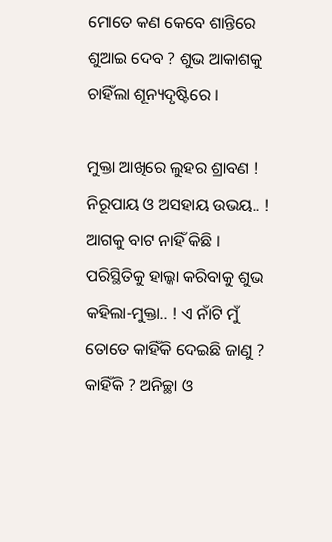ମୋତେ କଣ କେବେ ଶାନ୍ତିରେ ଶୁଆଇ ଦେବ ? ଶୁଭ ଆକାଶକୁ ଚାହିଁଲା ଶୂନ୍ୟଦୃଷ୍ଟିରେ ।

ମୁକ୍ତା ଆଖିରେ ଲୁହର ଶ୍ରାବଣ ! ନିରୂପାୟ ଓ ଅସହାୟ ଉଭୟ.. ! ଆଗକୁ ବାଟ ନାହିଁ କିଛି । ପରିସ୍ଥିତିକୁ ହାଲ୍କା କରିବାକୁ ଶୁଭ କହିଲା-ମୁକ୍ତା.. ! ଏ ନାଁଟି ମୁଁ ତୋତେ କାହିଁକି ଦେଇଛି ଜାଣୁ ?
କାହିଁକି ? ଅନିଚ୍ଛା ଓ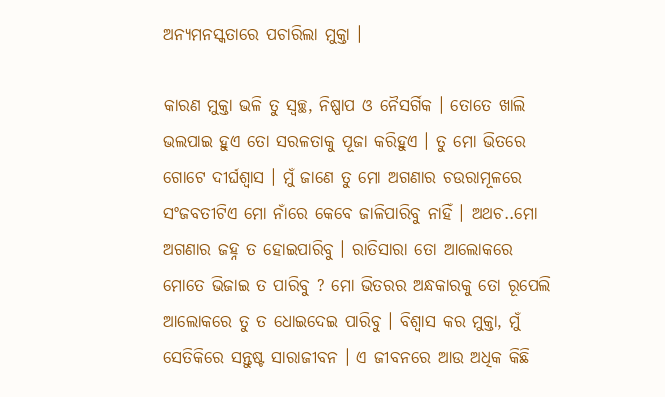ଅନ୍ୟମନସ୍କତାରେ ପଚାରିଲା ମୁକ୍ତା ।

କାରଣ ମୁକ୍ତା ଭଳି ତୁ ସ୍ୱଚ୍ଛ, ନିଷ୍ପାପ ଓ ନୈସର୍ଗିକ । ତୋତେ ଖାଲି ଭଲପାଇ ହୁଏ ତୋ ସରଳତାକୁ ପୂଜା କରିହୁଏ । ତୁ ମୋ ଭିତରେ ଗୋଟେ ଦୀର୍ଘଶ୍ୱାସ । ମୁଁ ଜାଣେ ତୁ ମୋ ଅଗଣାର ଚଉରାମୂଳରେ ସଂଜବତୀଟିଏ ମୋ ନାଁରେ କେବେ ଜାଳିପାରିବୁ ନାହିଁ । ଅଥଚ..ମୋ ଅଗଣାର ଜହ୍ନ ତ ହୋଇପାରିବୁ । ରାତିସାରା ତୋ ଆଲୋକରେ ମୋତେ ଭିଜାଇ ତ ପାରିବୁ ? ମୋ ଭିତରର ଅନ୍ଧକାରକୁ ତୋ ରୂପେଲି ଆଲୋକରେ ତୁ ତ ଧୋଇଦେଇ ପାରିବୁ । ବିଶ୍ୱାସ କର ମୁକ୍ତା, ମୁଁ ସେତିକିରେ ସନ୍ତୁଷ୍ଟ ସାରାଜୀବନ । ଏ ଜୀବନରେ ଆଉ ଅଧିକ କିଛି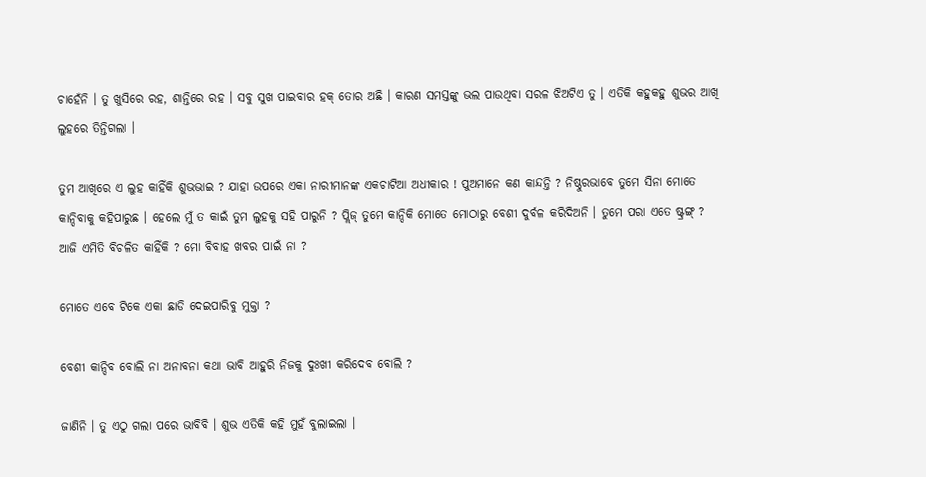ଚାହେଁନି । ତୁ ଖୁସିରେ ରହ, ଶାନ୍ତିରେ ରହ । ସବୁ ସୁଖ ପାଇବାର ହକ୍ ତୋର ଅଛି । କାରଣ ସମସ୍ତଙ୍କୁ ଭଲ ପାଉଥିବା ସରଳ ଝିଅଟିଏ ତୁ । ଏତିକି କହୁକହୁ ଶୁଭର ଆଖି ଲୁହରେ ତିନ୍ତିଗଲା ।

ତୁମ ଆଖିରେ ଏ ଲୁହ କାହିଁକି ଶୁଭଭାଇ ? ଯାହା ଉପରେ ଏକା ନାରୀମାନଙ୍କ ଏକଚାଟିଆ ଅଧୀକାର ! ପୁଅମାନେ କଣ କାନ୍ଦନ୍ତି ? ନିଷ୍ଠୁରଭାବେ ତୁମେ ସିନା ମୋତେ କାନ୍ଦିବାକୁ କହିପାରୁଛ । ହେଲେ ମୁଁ ତ କାଇଁ ତୁମ ଲୁହକୁ ସହି ପାରୁନି ? ପ୍ଲିଜ୍ ତୁମେ କାନ୍ଦିକି ମୋତେ ମୋଠାରୁ ବେଶୀ ଦୁର୍ବଳ କରିଦିଅନି । ତୁମେ ପରା ଏତେ ଷ୍ଟ୍ରଙ୍ଗ୍ ? ଆଜି ଏମିତି ବିଚଳିତ କାହିଁକି ? ମୋ ବିବାହ ଖବର ପାଇଁ ନା ?

ମୋତେ ଏବେ ଟିକେ ଏକା ଛାଡି ଦେଇପାରିବୁ ମୁକ୍ତା ?

ବେଶୀ କାନ୍ଦିବ ବୋଲି ନା ଅନାବନା କଥା ଭାବି ଆହୁରି ନିଜକୁ ଦୁଃଖୀ କରିଦେବ ବୋଲି ?

ଜାଣିନି । ତୁ ଏଠୁ ଗଲା ପରେ ଭାବିବି । ଶୁଭ ଏତିକି କହି ମୁହଁ ବୁଲାଇଲା ।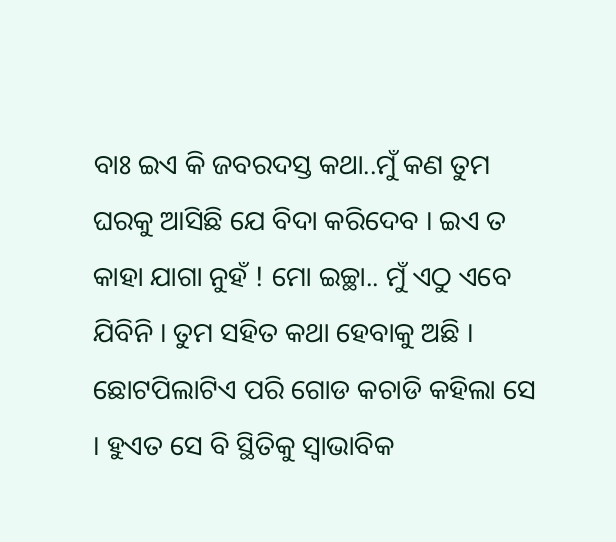ବାଃ ଇଏ କି ଜବରଦସ୍ତ କଥା..ମୁଁ କଣ ତୁମ ଘରକୁ ଆସିଛି ଯେ ବିଦା କରିଦେବ । ଇଏ ତ କାହା ଯାଗା ନୁହଁ ! ମୋ ଇଚ୍ଛା.. ମୁଁ ଏଠୁ ଏବେ ଯିବିନି । ତୁମ ସହିତ କଥା ହେବାକୁ ଅଛି । ଛୋଟପିଲାଟିଏ ପରି ଗୋଡ କଚାଡି କହିଲା ସେ । ହୁଏତ ସେ ବି ସ୍ଥିତିକୁ ସ୍ୱାଭାବିକ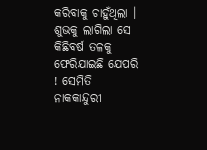କରିବାକୁ ଚାହୁଁଥିଲା । ଶୁଭକୁ ଲାଗିଲା ସେ କିଛିବର୍ଷ ତଳକୁ ଫେରିଯାଇଛି ଯେପରି ! ସେମିତି ନାକକାନ୍ଦୁରୀ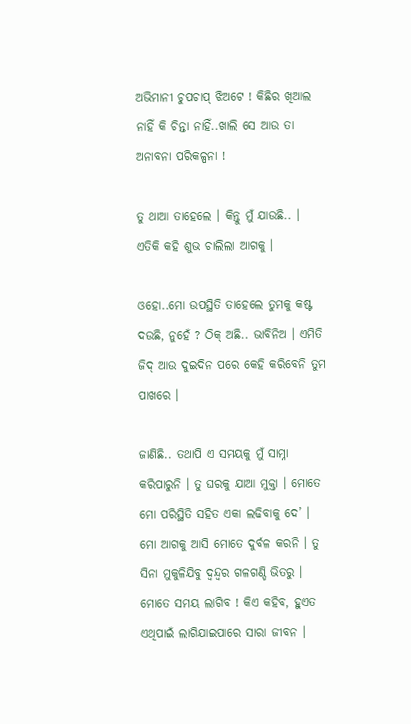ଅଭିମାନୀ ଚୁପଚାପ୍ ଝିଅଟେ ! କିଛିର ଖିଆଲ ନାହିଁ କି ଚିନ୍ତା ନାହିଁ..ଖାଲି ସେ ଆଉ ତା ଅନାବନା ପରିକଳ୍ପନା !

ତୁ ଥାଆ ତାହେଲେ । କିନ୍ତୁ ମୁଁ ଯାଉଛି.. । ଏତିକି କହି ଶୁଭ ଚାଲିଲା ଆଗକୁ ।

ଓହୋ..ମୋ ଉପସ୍ଥିତି ତାହେଲେ ତୁମକୁ କଷ୍ଟ ଦଉଛି, ନୁହେଁ ? ଠିକ୍ ଅଛି.. ଭାବିନିଅ । ଏମିତି ଜିଦ୍ ଆଉ ଦୁଇଦିନ ପରେ କେହି କରିବେନି ତୁମ ପାଖରେ ।

ଜାଣିଛି.. ତଥାପି ଏ ସମୟକୁ ମୁଁ ସାମ୍ନା କରିପାରୁନି । ତୁ ଘରକୁ ଯାଆ ମୁକ୍ତା । ମୋତେ ମୋ ପରିସ୍ଥିତି ସହିତ ଏକା ଲଢିବାକୁ ଦେ’ । ମୋ ଆଗକୁ ଆସି ମୋତେ ଦୁର୍ବଳ କରନି । ତୁ ସିନା ମୁକୁଳିଯିବୁ ଦ୍ୱନ୍ଦ୍ୱର ଗଳଗଣ୍ଡି ଭିତରୁ । ମୋତେ ସମୟ ଲାଗିବ ! କିଏ କହିବ, ହୁଏତ ଏଥିପାଇଁ ଲାଗିଯାଇପାରେ ସାରା ଜୀବନ ।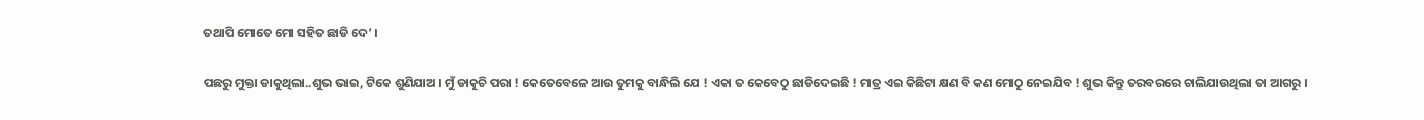ତଥାପି ମୋତେ ମୋ ସହିତ ଛାଡି ଦେ’ ।

ପଛରୁ ମୁକ୍ତା ଡାକୁଥିଲା..ଶୁଭ ଭାଇ, ଟିକେ ଶୁଣିଯାଅ । ମୁଁ ଡାକୁଚି ପରା ! କେତେବେଳେ ଆଉ ତୁମକୁ ବାନ୍ଧିଲି ଯେ ! ଏକା ତ କେବେଠୁ ଛାଡିଦେଇଛି ! ମାତ୍ର ଏଇ କିଛିଟା କ୍ଷଣ ବି କଣ ମୋଠୁ ନେଇଯିବ ! ଶୁଭ କିନ୍ତୁ ତରବରରେ ଚାଲିଯାଉଥିଲା ତା ଆଗରୁ ।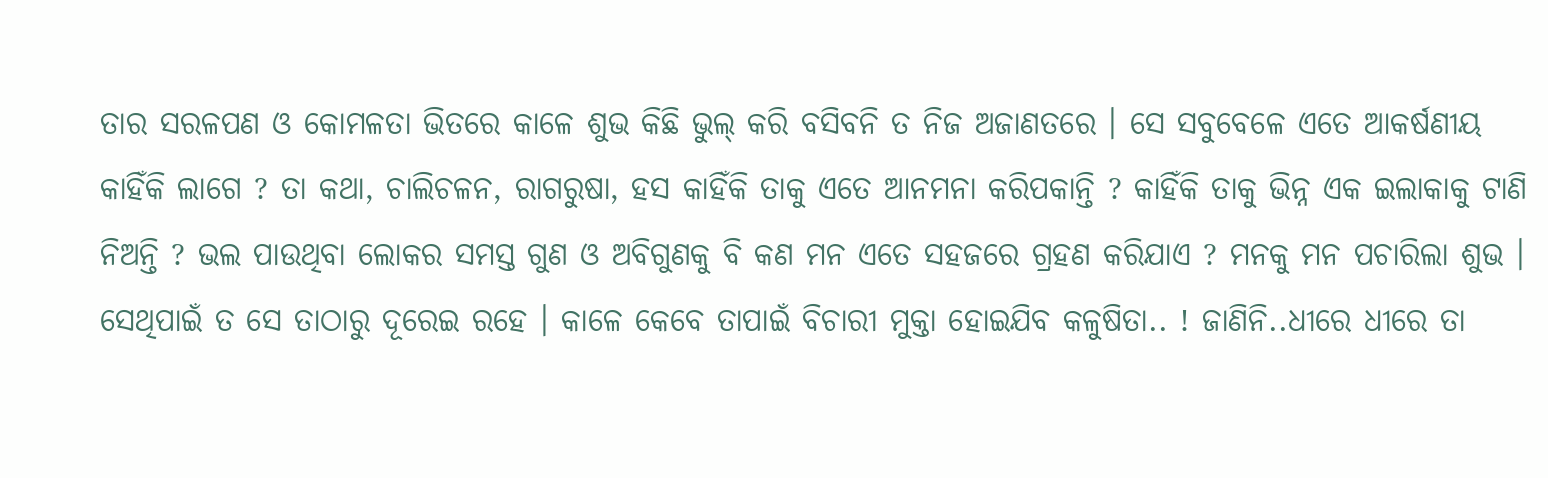ତାର ସରଳପଣ ଓ କୋମଳତା ଭିତରେ କାଳେ ଶୁଭ କିଛି ଭୁଲ୍ କରି ବସିବନି ତ ନିଜ ଅଜାଣତରେ । ସେ ସବୁବେଳେ ଏତେ ଆକର୍ଷଣୀୟ କାହିଁକି ଲାଗେ ? ତା କଥା, ଚାଲିଚଳନ, ରାଗରୁଷା, ହସ କାହିଁକି ତାକୁ ଏତେ ଆନମନା କରିପକାନ୍ତି ? କାହିଁକି ତାକୁ ଭିନ୍ନ ଏକ ଇଲାକାକୁ ଟାଣି ନିଅନ୍ତି ? ଭଲ ପାଉଥିବା ଲୋକର ସମସ୍ତ ଗୁଣ ଓ ଅବିଗୁଣକୁ ବି କଣ ମନ ଏତେ ସହଜରେ ଗ୍ରହଣ କରିଯାଏ ? ମନକୁ ମନ ପଚାରିଲା ଶୁଭ । ସେଥିପାଇଁ ତ ସେ ତାଠାରୁ ଦୂରେଇ ରହେ । କାଳେ କେବେ ତାପାଇଁ ବିଚାରୀ ମୁକ୍ତା ହୋଇଯିବ କଳୁଷିତା.. ! ଜାଣିନି..ଧୀରେ ଧୀରେ ତା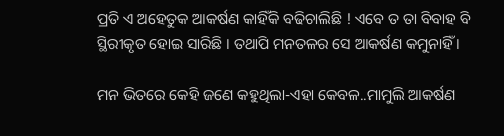ପ୍ରତି ଏ ଅହେତୁକ ଆକର୍ଷଣ କାହିଁକି ବଢିଚାଲିଛି ! ଏବେ ତ ତା ବିବାହ ବି ସ୍ଥିରୀକୃତ ହୋଇ ସାରିଛି । ତଥାପି ମନତଳର ସେ ଆକର୍ଷଣ କମୁନାହିଁ ।

ମନ ଭିତରେ କେହି ଜଣେ କହୁଥିଲା-ଏହା କେବଳ..ମାମୁଲି ଆକର୍ଷଣ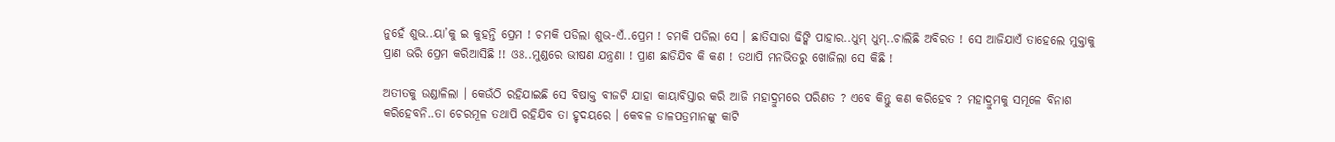ନୁହେଁ ଶୁଭ..ୟା’କୁ ଇ କୁହନ୍ତି ପ୍ରେମ ! ଚମକି ପଡିଲା ଶୁଭ-ଏଁ..ପ୍ରେମ ! ଚମକି ପଡିଲା ସେ । ଛାତିସାରା ଢିଙ୍କି ପାହାର..ଧୁମ୍ ଧୁମ୍..ଚାଲିଛି ଅବିରତ ! ସେ ଆଜିଯାଏଁ ତାହେଲେ ମୁକ୍ତାକୁ ପ୍ରାଣ ଭରି ପ୍ରେମ କରିଆସିଛି !! ଓଃ..ମୁଣ୍ଡରେ ଭୀଷଣ ଯନ୍ତ୍ରଣା ! ପ୍ରାଣ ଛାଡିଯିବ କି କଣ ! ତଥାପି ମନଭିତରୁ ଖୋଜିଲା ସେ କିଛି !

ଅତୀତକୁ ଉଣ୍ଡାଳିଲା । କେଉଁଠି ରହିଯାଇଛି ସେ ବିଷାକ୍ତ ବୀଜଟି ଯାହା କାୟାବିସ୍ତାର କରି ଆଜି ମହାଦ୍ରୁମରେ ପରିଣତ ? ଏବେ କିନ୍ତୁ କଣ କରିହେବ ? ମହାଦ୍ରୁମକୁ ସମୂଳେ ବିନାଶ କରିହେବନି..ତା ଚେରମୂଳ ତଥାପି ରହିଯିବ ତା ହୃଦୟରେ । କେବଳ ଡାଳପତ୍ରମାନଙ୍କୁ କାଟି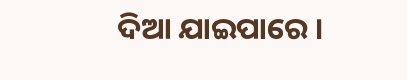ଦିଆ ଯାଇପାରେ ।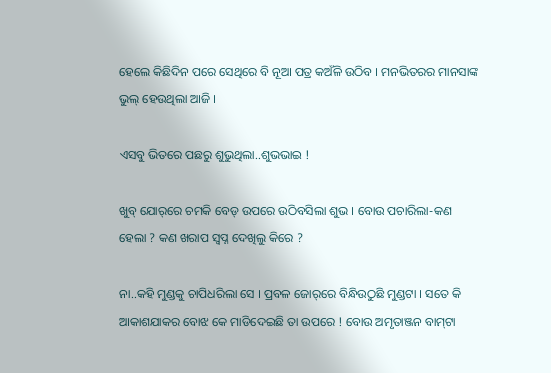ହେଲେ କିଛିଦିନ ପରେ ସେଥିରେ ବି ନୂଆ ପତ୍ର କଅଁଳି ଉଠିବ । ମନଭିତରର ମାନସାଙ୍କ ଭୁଲ୍ ହେଉଥିଲା ଆଜି ।

ଏସବୁ ଭିତରେ ପଛରୁ ଶୁଭୁଥିଲା..ଶୁଭଭାଇ !

ଖୁବ୍ ଯୋର୍‌ରେ ଚମକି ବେଡ୍ ଉପରେ ଉଠିବସିଲା ଶୁଭ । ବୋଉ ପଚାରିଲା-କଣ ହେଲା ? କଣ ଖରାପ ସ୍ୱପ୍ନ ଦେଖିଲୁ କିରେ ?

ନା..କହି ମୁଣ୍ଡକୁ ଚାପିଧରିଲା ସେ । ପ୍ରବଳ ଜୋର୍‌ରେ ବିନ୍ଧିଉଠୁଛି ମୁଣ୍ଡଟା । ସତେ କି ଆକାଶଯାକର ବୋଝ କେ ମାଡିଦେଇଛି ତା ଉପରେ ! ବୋଉ ଅମୃତାଞ୍ଜନ ବାମ୍‌ଟା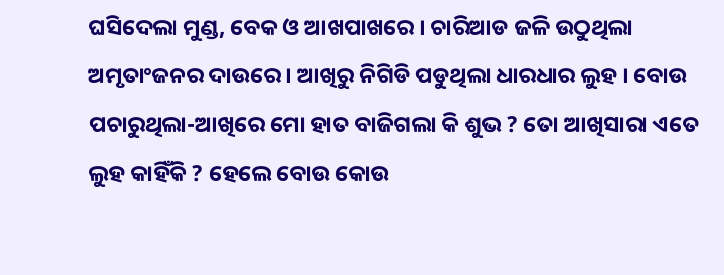ଘସିଦେଲା ମୁଣ୍ଡ, ବେକ ଓ ଆଖପାଖରେ । ଚାରିଆଡ ଜଳି ଉଠୁଥିଲା ଅମୃତାଂଜନର ଦାଉରେ । ଆଖିରୁ ନିଗିଡି ପଡୁଥିଲା ଧାରଧାର ଲୁହ । ବୋଉ ପଚାରୁଥିଲା-ଆଖିରେ ମୋ ହାତ ବାଜିଗଲା କି ଶୁଭ ? ତୋ ଆଖିସାରା ଏତେ ଲୁହ କାହିଁକି ? ହେଲେ ବୋଉ କୋଉ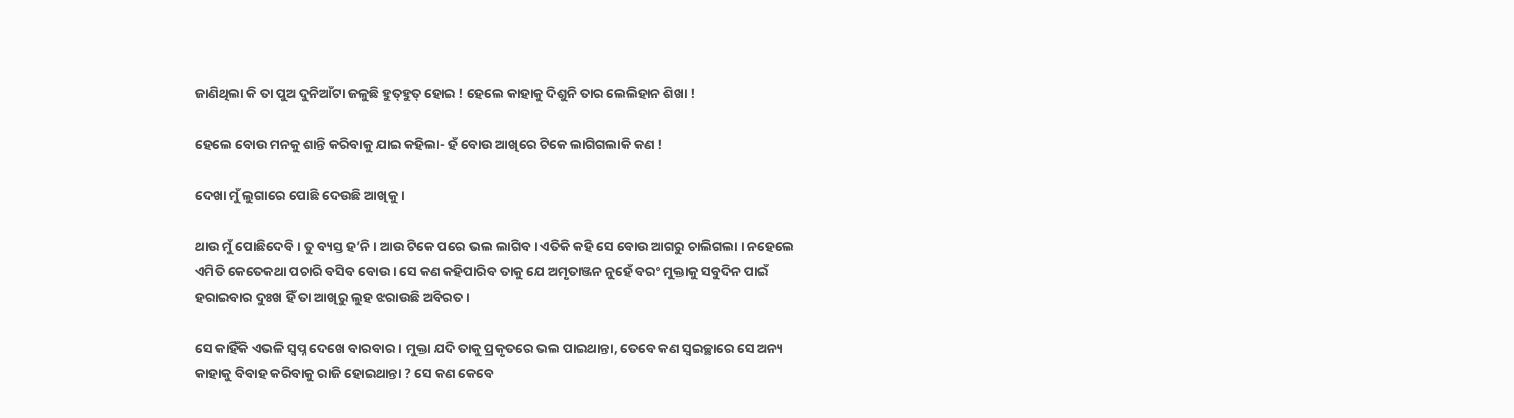ଜାଣିଥିଲା କି ତା ପୁଅ ଦୁନିଆଁଟା ଜଳୁଛି ହୁତ୍‌ହୁତ୍ ହୋଇ ! ହେଲେ କାହାକୁ ଦିଶୁନି ତାର ଲେଲିହାନ ଶିଖା !

ହେଲେ ବୋଉ ମନକୁ ଶାନ୍ତି କରିବାକୁ ଯାଇ କହିଲା- ହଁ ବୋଉ ଆଖିରେ ଟିକେ ଲାଗିଗଲାକି କଣ !

ଦେଖା ମୁଁ ଲୁଗାରେ ପୋଛି ଦେଉଛି ଆଖିକୁ ।

ଥାଉ ମୁଁ ପୋଛିଦେବି । ତୁ ବ୍ୟସ୍ତ ହ’ନି । ଆଉ ଟିକେ ପରେ ଭଲ ଲାଗିବ । ଏତିକି କହି ସେ ବୋଉ ଆଗରୁ ଚାଲିଗଲା । ନହେଲେ ଏମିତି କେତେକଥା ପଚାରି ବସିବ ବୋଉ । ସେ କଣ କହିପାରିବ ତାକୁ ଯେ ଅମୃତାଞ୍ଜନ ନୁହେଁ ବରଂ ମୁକ୍ତାକୁ ସବୁଦିନ ପାଇଁ ହରାଇବାର ଦୁଃଖ ହିଁ ତା ଆଖିରୁ ଲୁହ ଝରାଉଛି ଅବିରତ ।

ସେ କାହିଁକି ଏଭଳି ସ୍ୱପ୍ନ ଦେଖେ ବାରବାର । ମୁକ୍ତା ଯଦି ତାକୁ ପ୍ରକୃତରେ ଭଲ ପାଇଥାନ୍ତା, ତେବେ କଣ ସ୍ୱଇଚ୍ଛାରେ ସେ ଅନ୍ୟ କାହାକୁ ବିବାହ କରିବାକୁ ରାଜି ହୋଇଥାନ୍ତା ? ସେ କଣ କେବେ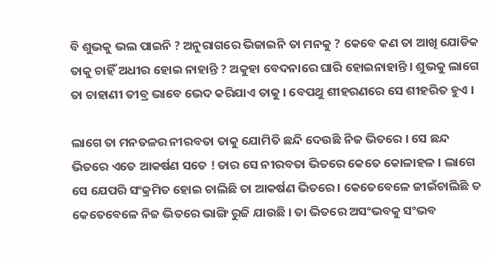ବି ଶୁଭକୁ ଭଲ ପାଇନି ? ଅନୁରାଗରେ ଭିଜାଇନି ତା ମନକୁ ? କେବେ କଣ ତା ଆଖି ଯୋଡିକ ତାକୁ ଚାହିଁ ଅଧୀର ହୋଇ ନାହାନ୍ତି ? ଅକୁହା ବେଦନାରେ ଘାରି ହୋଇନାହାନ୍ତି । ଶୁଭକୁ ଲାଗେ ତା ଚାହାଣୀ ତୀବ୍ର ଭାବେ ଭେଦ କରିଯାଏ ତାକୁ । ବେପଥୁ ଶୀହରଣରେ ସେ ଶୀହରିତ ହୁଏ ।

ଲାଗେ ତା ମନତଳର ନୀରବତା ତାକୁ ଯୋମିତି ଛନ୍ଦି ଦେଉଛି ନିଜ ଭିତରେ । ସେ ଛନ୍ଦ ଭିତରେ ଏତେ ଆକର୍ଷଣ ସତେ ! ତାର ସେ ନୀରବତା ଭିତରେ କେତେ କୋଳାହଳ । ଲାଗେ ସେ ଯେପରି ସଂକ୍ରମିତ ହୋଇ ଚାଲିଛି ତା ଆକର୍ଷଣ ଭିତରେ । କେତେବେଳେ ଜୀଇଁଚାଲିଛି ତ କେତେବେଳେ ନିଜ ଭିତରେ ଭାଙ୍ଗି ରୁଜି ଯାଉଛି । ତା ଭିତରେ ଅସଂଭବକୁ ସଂଭବ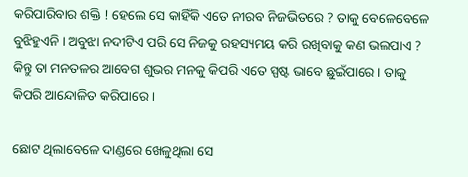କରିପାରିବାର ଶକ୍ତି ! ହେଲେ ସେ କାହିଁକି ଏତେ ନୀରବ ନିଜଭିତରେ ? ତାକୁ ବେଳେବେଳେ ବୁଝିହୁଏନି । ଅବୁଝା ନଦୀଟିଏ ପରି ସେ ନିଜକୁ ରହସ୍ୟମୟ କରି ରଖିବାକୁ କଣ ଭଲପାଏ ? କିନ୍ତୁ ତା ମନତଳର ଆବେଗ ଶୁଭର ମନକୁ କିପରି ଏତେ ସ୍ପଷ୍ଟ ଭାବେ ଛୁଇଁପାରେ । ତାକୁ କିପରି ଆନ୍ଦୋଳିତ କରିପାରେ ।

ଛୋଟ ଥିଲାବେଳେ ଦାଣ୍ଡରେ ଖେଳୁଥିଲା ସେ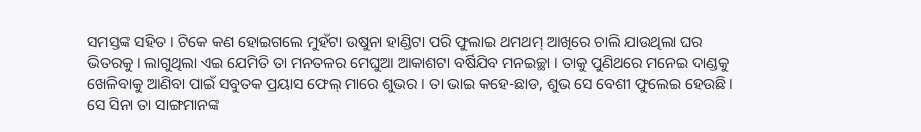ସମସ୍ତଙ୍କ ସହିତ । ଟିକେ କଣ ହୋଇଗଲେ ମୁହଁଟା ଉଷୁନା ହାଣ୍ଡିଟା ପରି ଫୁଲାଇ ଥମଥମ୍ ଆଖିରେ ଚାଲି ଯାଉଥିଲା ଘର ଭିତରକୁ । ଲାଗୁଥିଲା ଏଇ ଯେମିତି ତା ମନତଳର ମେଘୁଆ ଆକାଶଟା ବର୍ଷିଯିବ ମନଇଚ୍ଛା । ତାକୁ ପୁଣିଥରେ ମନେଇ ଦାଣ୍ଡକୁ ଖେଳିବାକୁ ଆଣିବା ପାଇଁ ସବୁତକ ପ୍ରୟାସ ଫେଲ୍ ମାରେ ଶୁଭର । ତା ଭାଇ କହେ-ଛାଡ, ଶୁଭ ସେ ବେଶୀ ଫୁଲେଇ ହେଉଛି । ସେ ସିନା ତା ସାଙ୍ଗମାନଙ୍କ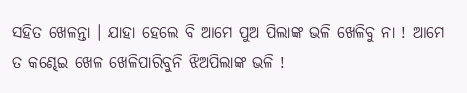ସହିତ ଖେଳନ୍ତା । ଯାହା ହେଲେ ବି ଆମେ ପୁଅ ପିଲାଙ୍କ ଭଳି ଖେଳିବୁ ନା ! ଆମେ ତ କଣ୍ଢେଇ ଖେଳ ଖେଳିପାରିବୁନି ଝିଅପିଲାଙ୍କ ଭଳି !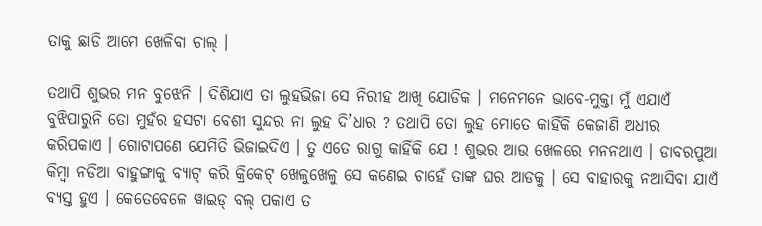ତାକୁ ଛାଡି ଆମେ ଖେଳିବା ଚାଲ୍ ।

ତଥାପି ଶୁଭର ମନ ବୁଝେନି । ଦିଶିଯାଏ ତା ଲୁହଭିଜା ସେ ନିରୀହ ଆଖି ଯୋଡିକ । ମନେମନେ ଭାବେ-ମୁକ୍ତା ମୁଁ ଏଯାଏଁ ବୁଝିପାରୁନି ତୋ ମୁହଁର ହସଟା ବେଶୀ ସୁନ୍ଦର ନା ଲୁହ ଦି’ଧାର ? ତଥାପି ତୋ ଲୁହ ମୋତେ କାହିଁକି କେଜାଣି ଅଧୀର କରିପକାଏ । ଗୋଟାପଣେ ଯେମିତି ଭିଜାଇଦିଏ । ତୁ ଏତେ ରାଗୁ କାହିଁକି ଯେ ! ଶୁଭର ଆଉ ଖେଳରେ ମନନଥାଏ । ଡାବରପୁଆ କିମ୍ବା ନଡିଆ ବାହୁଙ୍ଗାକୁ ବ୍ୟାଟ୍ କରି କ୍ରିକେଟ୍ ଖେଳୁଖେଳୁ ସେ କଣେଇ ଚାହେଁ ତାଙ୍କ ଘର ଆଡକୁ । ସେ ବାହାରକୁ ନଆସିବା ଯାଏଁ ବ୍ୟସ୍ତ ହୁଏ । କେତେବେଳେ ୱାଇଡ୍ ବଲ୍ ପକାଏ ତ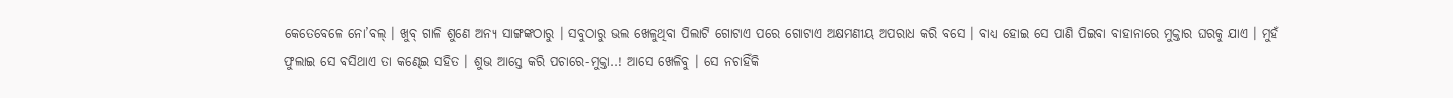କେତେବେଳେ ନୋ’ବଲ୍ । ଖୁବ୍ ଗାଳି ଶୁଣେ ଅନ୍ୟ ସାଙ୍ଗଙ୍କଠାରୁ । ସବୁଠାରୁ ଭଲ ଖେଳୁଥିବା ପିଲାଟି ଗୋଟାଏ ପରେ ଗୋଟାଏ ଅକ୍ଷମଣୀୟ ଅପରାଧ କରି ବସେ । ବାଧ୍ୟ ହୋଇ ସେ ପାଣି ପିଇବା ବାହାନାରେ ମୁକ୍ତାର ଘରକୁ ଯାଏ । ମୁହଁ ଫୁଲାଇ ସେ ବସିଥାଏ ତା କଣ୍ଢେଇ ସହିତ । ଶୁଭ ଆସ୍ତେ କରି ପଚାରେ-ମୁକ୍ତା..! ଆସେ ଖେଳିବୁ । ସେ ନଚାହିଁକି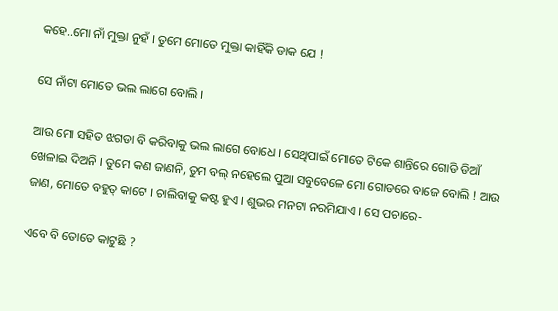କହେ..ମୋ ନାଁ ମୁକ୍ତା ନୁହଁ । ତୁମେ ମୋତେ ମୁକ୍ତା କାହିଁକି ଡାକ ଯେ !

ସେ ନାଁଟା ମୋତେ ଭଲ ଲାଗେ ବୋଲି ।

ଆଉ ମୋ ସହିତ ଝଗଡା ବି କରିବାକୁ ଭଲ ଲାଗେ ବୋଧେ । ସେଥିପାଇଁ ମୋତେ ଟିକେ ଶାନ୍ତିରେ ଗୋଡି ଡିଆଁ ଖେଳାଇ ଦିଅନି । ତୁମେ କଣ ଜାଣନି, ତୁମ ବଲ୍ ନହେଲେ ପୁଆ ସବୁବେଳେ ମୋ ଗୋଡରେ ବାଜେ ବୋଲି ! ଆଉ ଜାଣ, ମୋତେ ବହୁତ୍ କାଟେ । ଚାଲିବାକୁ କଷ୍ଟ ହୁଏ । ଶୁଭର ମନଟା ନରମିଯାଏ । ସେ ପଚାରେ-

ଏବେ ବି ତୋତେ କାଟୁଛି ?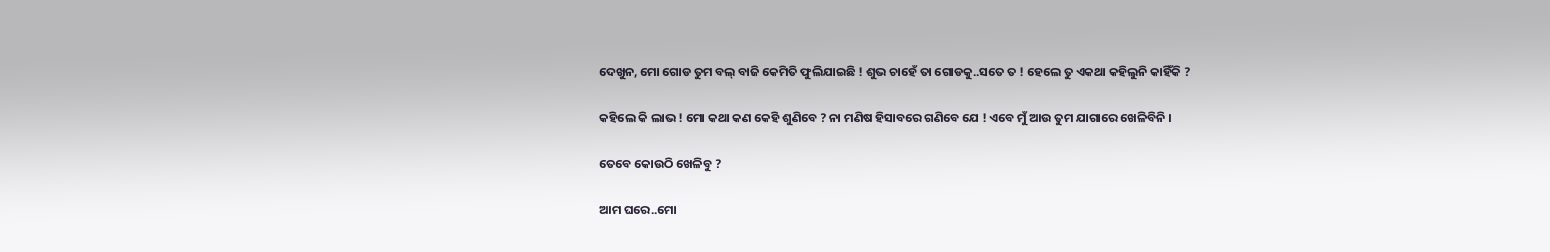ଦେଖୁନ, ମୋ ଗୋଡ ତୁମ ବଲ୍ ବାଜି କେମିତି ଫୁଲିଯାଇଛି ! ଶୁଭ ଚାହେଁ ତା ଗୋଡକୁ..ସତେ ତ ! ହେଲେ ତୁ ଏକଥା କହିଲୁନି କାହିଁକି ?

କହିଲେ କି ଲାଭ ! ମୋ କଥା କଣ କେହି ଶୁଣିବେ ? ନା ମଣିଷ ହିସାବରେ ଗଣିବେ ଯେ ! ଏବେ ମୁଁ ଆଉ ତୁମ ଯାଗାରେ ଖେଳିବିନି ।

ତେବେ କୋଉଠି ଖେଳିବୁ ?

ଆମ ଘରେ..ମୋ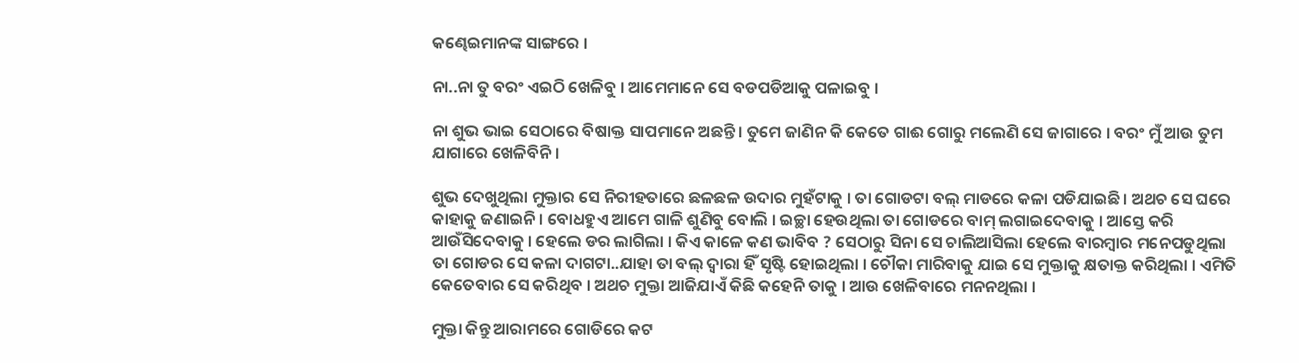କଣ୍ଢେଇମାନଙ୍କ ସାଙ୍ଗରେ ।

ନା..ନା ତୁ ବରଂ ଏଇଠି ଖେଳିବୁ । ଆମେମାନେ ସେ ବଡପଡିଆକୁ ପଳାଇବୁ ।

ନା ଶୁଭ ଭାଇ ସେଠାରେ ବିଷାକ୍ତ ସାପମାନେ ଅଛନ୍ତି । ତୁମେ ଜାଣିନ କି କେତେ ଗାଈ ଗୋରୁ ମଲେଣି ସେ ଜାଗାରେ । ବରଂ ମୁଁ ଆଉ ତୁମ ଯାଗାରେ ଖେଳିବିନି ।

ଶୁଭ ଦେଖୁଥିଲା ମୁକ୍ତାର ସେ ନିରୀହତାରେ ଛଳଛଳ ଉଦାର ମୁହଁଟାକୁ । ତା ଗୋଡଟା ବଲ୍ ମାଡରେ କଳା ପଡିଯାଇଛି । ଅଥଚ ସେ ଘରେ କାହାକୁ ଜଣାଇନି । ବୋଧହୁଏ ଆମେ ଗାଳି ଶୁଣିବୁ ବୋଲି । ଇଚ୍ଛା ହେଉଥିଲା ତା ଗୋଡରେ ବାମ୍ ଲଗାଇଦେବାକୁ । ଆସ୍ତେ କରି ଆଉଁସିଦେବାକୁ । ହେଲେ ଡର ଲାଗିଲା । କିଏ କାଳେ କଣ ଭାବିବ ? ସେଠାରୁ ସିନା ସେ ଚାଲିଆସିଲା ହେଲେ ବାରମ୍ବାର ମନେପଡୁଥିଲା ତା ଗୋଡର ସେ କଳା ଦାଗଟା..ଯାହା ତା ବଲ୍ ଦ୍ୱାରା ହିଁ ସୃଷ୍ଟି ହୋଇଥିଲା । ଚୌକା ମାରିବାକୁ ଯାଇ ସେ ମୁକ୍ତାକୁ କ୍ଷତାକ୍ତ କରିଥିଲା । ଏମିତି କେତେବାର ସେ କରିଥିବ । ଅଥଚ ମୁକ୍ତା ଆଜିଯାଏଁ କିଛି କହେନି ତାକୁ । ଆଉ ଖେଳିବାରେ ମନନଥିଲା ।

ମୁକ୍ତା କିନ୍ତୁ ଆରାମରେ ଗୋଡିରେ କଟ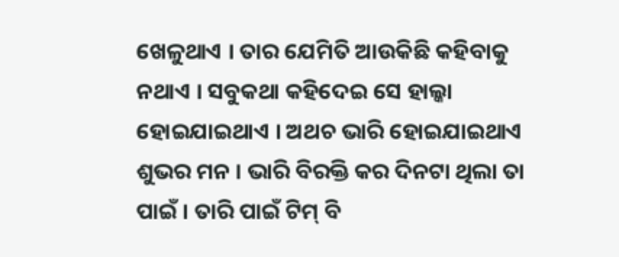ଖେଳୁଥାଏ । ତାର ଯେମିତି ଆଉକିଛି କହିବାକୁ ନଥାଏ । ସବୁକଥା କହିଦେଇ ସେ ହାଲ୍କା ହୋଇଯାଇଥାଏ । ଅଥଚ ଭାରି ହୋଇଯାଇଥାଏ ଶୁଭର ମନ । ଭାରି ବିରକ୍ତି କର ଦିନଟା ଥିଲା ତା ପାଇଁ । ତାରି ପାଇଁ ଟିମ୍ ବି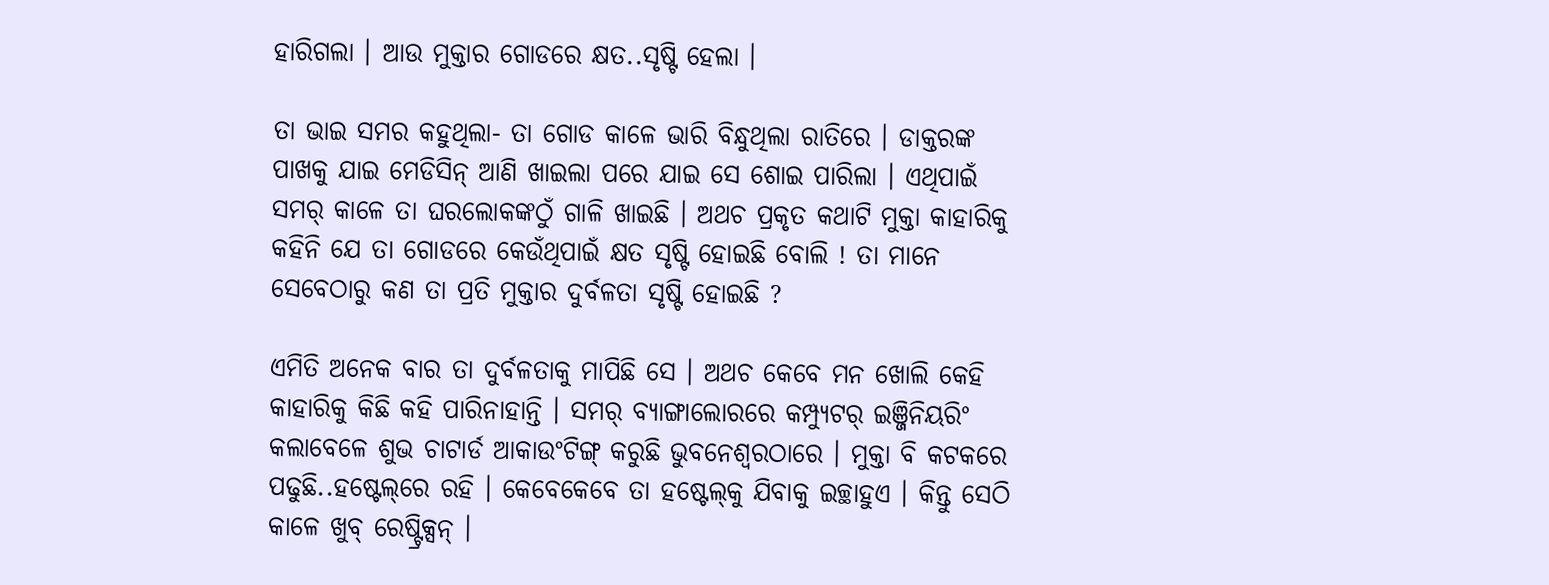ହାରିଗଲା । ଆଉ ମୁକ୍ତାର ଗୋଡରେ କ୍ଷତ..ସୃଷ୍ଟି ହେଲା ।

ତା ଭାଇ ସମର କହୁଥିଲା- ତା ଗୋଡ କାଳେ ଭାରି ବିନ୍ଧୁଥିଲା ରାତିରେ । ଡାକ୍ତରଙ୍କ ପାଖକୁ ଯାଇ ମେଡିସିନ୍ ଆଣି ଖାଇଲା ପରେ ଯାଇ ସେ ଶୋଇ ପାରିଲା । ଏଥିପାଇଁ ସମର୍ କାଳେ ତା ଘରଲୋକଙ୍କଠୁଁ ଗାଳି ଖାଇଛି । ଅଥଚ ପ୍ରକୃତ କଥାଟି ମୁକ୍ତା କାହାରିକୁ କହିନି ଯେ ତା ଗୋଡରେ କେଉଁଥିପାଇଁ କ୍ଷତ ସୃଷ୍ଟି ହୋଇଛି ବୋଲି ! ତା ମାନେ ସେବେଠାରୁ କଣ ତା ପ୍ରତି ମୁକ୍ତାର ଦୁର୍ବଳତା ସୃଷ୍ଟି ହୋଇଛି ?

ଏମିତି ଅନେକ ବାର ତା ଦୁର୍ବଳତାକୁ ମାପିଛି ସେ । ଅଥଚ କେବେ ମନ ଖୋଲି କେହି କାହାରିକୁ କିଛି କହି ପାରିନାହାନ୍ତି । ସମର୍ ବ୍ୟାଙ୍ଗାଲୋରରେ କମ୍ପ୍ୟୁଟର୍ ଇଞ୍ଜିନିୟରିଂ କଲାବେଳେ ଶୁଭ ଚାଟାର୍ଡ ଆକାଉଂଟିଙ୍ଗ୍ କରୁଛି ଭୁବନେଶ୍ୱରଠାରେ । ମୁକ୍ତା ବି କଟକରେ ପଢୁଛି..ହଷ୍ଟେଲ୍‌ରେ ରହି । କେବେକେବେ ତା ହଷ୍ଟେଲ୍‌କୁ ଯିବାକୁ ଇଚ୍ଛାହୁଏ । କିନ୍ତୁ ସେଠି କାଳେ ଖୁବ୍ ରେଷ୍ଟ୍ରିକ୍ସନ୍ ।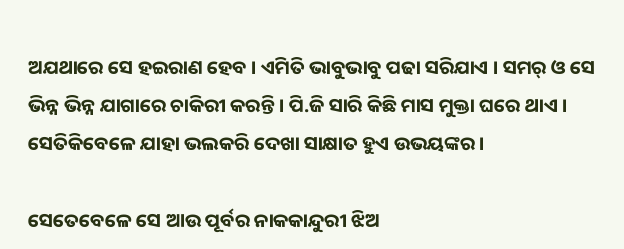ଅଯଥାରେ ସେ ହଇରାଣ ହେବ । ଏମିତି ଭାବୁଭାବୁ ପଢା ସରିଯାଏ । ସମର୍ ଓ ସେ ଭିନ୍ନ ଭିନ୍ନ ଯାଗାରେ ଚାକିରୀ କରନ୍ତି । ପି.ଜି ସାରି କିଛି ମାସ ମୁକ୍ତା ଘରେ ଥାଏ । ସେତିକିବେଳେ ଯାହା ଭଲକରି ଦେଖା ସାକ୍ଷାତ ହୁଏ ଉଭୟଙ୍କର ।

ସେତେବେଳେ ସେ ଆଉ ପୂର୍ବର ନାକକାନ୍ଦୁରୀ ଝିଅ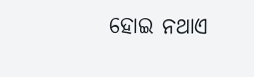ହୋଇ ନଥାଏ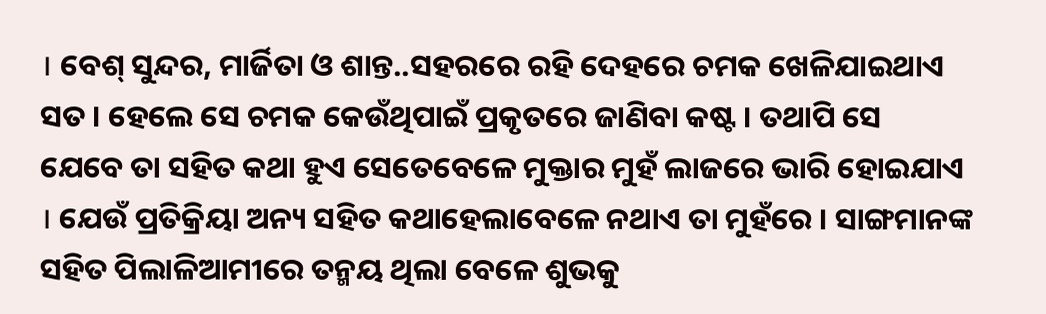। ବେଶ୍ ସୁନ୍ଦର, ମାର୍ଜିତା ଓ ଶାନ୍ତ..ସହରରେ ରହି ଦେହରେ ଚମକ ଖେଳିଯାଇଥାଏ ସତ । ହେଲେ ସେ ଚମକ କେଉଁଥିପାଇଁ ପ୍ରକୃତରେ ଜାଣିବା କଷ୍ଟ । ତଥାପି ସେ ଯେବେ ତା ସହିତ କଥା ହୁଏ ସେତେବେଳେ ମୁକ୍ତାର ମୁହଁ ଲାଜରେ ଭାରି ହୋଇଯାଏ । ଯେଉଁ ପ୍ରତିକ୍ରିୟା ଅନ୍ୟ ସହିତ କଥାହେଲାବେଳେ ନଥାଏ ତା ମୁହଁରେ । ସାଙ୍ଗମାନଙ୍କ ସହିତ ପିଲାଳିଆମୀରେ ତନ୍ମୟ ଥିଲା ବେଳେ ଶୁଭକୁ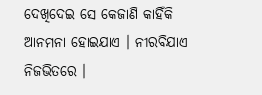ଦେଖିଦେଇ ସେ କେଜାଣି କାହିଁକି ଆନମନା ହୋଇଯାଏ । ନୀରବିଯାଏ ନିଜଭିତରେ ।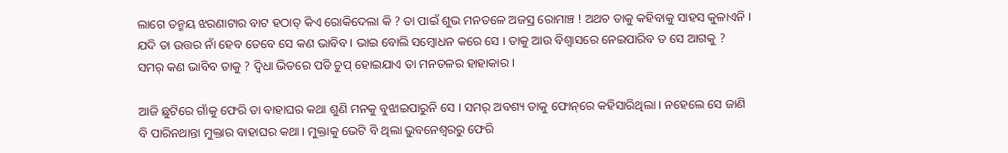ଲାଗେ ତନ୍ମୟ ଝରଣାଟାର ବାଟ ହଠାତ୍ କିଏ ରୋକିଦେଲା କି ? ତା ପାଇଁ ଶୁଭ ମନତଳେ ଅଜସ୍ର ରୋମାଞ୍ଚ ! ଅଥଚ ତାକୁ କହିବାକୁ ସାହସ କୁଳାଏନି । ଯଦି ତା ଉତ୍ତର ନାଁ ହେବ ତେବେ ସେ କଣ ଭାବିବ । ଭାଇ ବୋଲି ସମ୍ବୋଧନ କରେ ସେ । ତାକୁ ଆଉ ବିଶ୍ୱାସରେ ନେଇପାରିବ ତ ସେ ଆଗକୁ ? ସମର୍ କଣ ଭାବିବ ତାକୁ ? ଦ୍ୱିଧା ଭିତରେ ପଡି ଚୁପ୍ ହୋଇଯାଏ ତା ମନତଳର ହାହାକାର ।

ଆଜି ଛୁଟିରେ ଗାଁକୁ ଫେରି ତା ବାହାଘର କଥା ଶୁଣି ମନକୁ ବୁଝାଇପାରୁନି ସେ । ସମର୍ ଅବଶ୍ୟ ତାକୁ ଫୋନ୍‌ରେ କହିସାରିଥିଲା । ନହେଲେ ସେ ଜାଣି ବି ପାରିନଥାନ୍ତା ମୁକ୍ତାର ବାହାଘର କଥା । ମୁକ୍ତାକୁ ଭେଟି ବି ଥିଲା ଭୁବନେଶ୍ୱରରୁ ଫେରି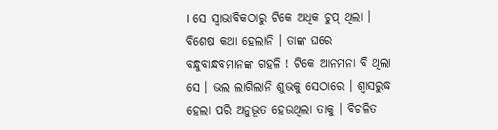। ସେ ସ୍ୱାଭାବିକଠାରୁ ଟିକେ ଅଧିକ ଚୁପ୍ ଥିଲା । ବିଶେଷ କଥା ହେଲାନି । ତାଙ୍କ ଘରେ ବନ୍ଧୁବାନ୍ଧବମାନଙ୍କ ଗହଳି ! ଟିକେ ଆନମନା ବି ଥିଲା ସେ । ଭଲ ଲାଗିଲାନି ଶୁଭକୁ ସେଠାରେ । ଶ୍ୱାସରୁଦ୍ଧ ହେଲା ପରି ଅନୁଭୂତ ହେଉଥିଲା ତାକୁ । ବିଚଳିତ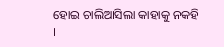ହୋଇ ଚାଲିଆସିଲା କାହାକୁ ନକହି ।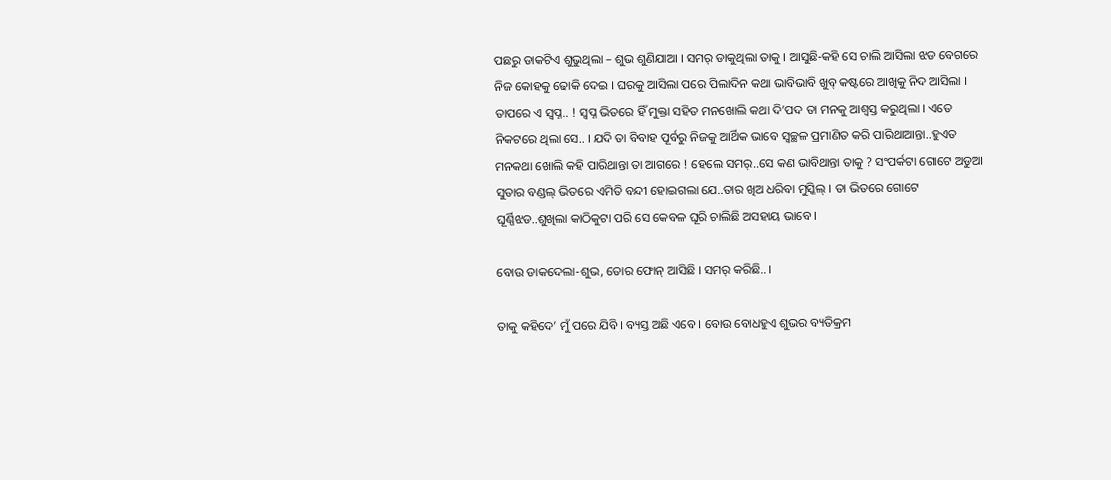ପଛରୁ ଡାକଟିଏ ଶୁଭୁଥିଲା – ଶୁଭ ଶୁଣିଯାଆ । ସମର୍ ଡାକୁଥିଲା ତାକୁ । ଆସୁଛି-କହି ସେ ଚାଲି ଆସିଲା ଝଡ ବେଗରେ ନିଜ କୋହକୁ ଢୋକି ଦେଇ । ଘରକୁ ଆସିଲା ପରେ ପିଲାଦିନ କଥା ଭାବିଭାବି ଖୁବ୍ କଷ୍ଟରେ ଆଖିକୁ ନିଦ ଆସିଲା । ତାପରେ ଏ ସ୍ୱପ୍ନ.. ! ସ୍ୱପ୍ନ ଭିତରେ ହିଁ ମୁକ୍ତା ସହିତ ମନଖୋଲି କଥା ଦି’ପଦ ତା ମନକୁ ଆଶ୍ୱସ୍ତ କରୁଥିଲା । ଏତେ ନିକଟରେ ଥିଲା ସେ.. । ଯଦି ତା ବିବାହ ପୂର୍ବରୁ ନିଜକୁ ଆର୍ଥିକ ଭାବେ ସ୍ୱଚ୍ଛଳ ପ୍ରମାଣିତ କରି ପାରିଥାଆନ୍ତା..ହୁଏତ ମନକଥା ଖୋଲି କହି ପାରିଥାନ୍ତା ତା ଆଗରେ ! ହେଲେ ସମର୍..ସେ କଣ ଭାବିଥାନ୍ତା ତାକୁ ? ସଂପର୍କଟା ଗୋଟେ ଅଡୁଆ ସୁତାର ବଣ୍ଡଲ୍ ଭିତରେ ଏମିତି ବନ୍ଦୀ ହୋଇଗଲା ଯେ..ତାର ଖିଅ ଧରିବା ମୁସ୍କିଲ୍ । ତା ଭିତରେ ଗୋଟେ ଘୂର୍ଣ୍ଣିଝଡ..ଶୁଖିଲା କାଠିକୁଟା ପରି ସେ କେବଳ ଘୂରି ଚାଲିଛି ଅସହାୟ ଭାବେ ।

ବୋଉ ଡାକଦେଲା-ଶୁଭ, ତୋର ଫୋନ୍ ଆସିଛି । ସମର୍ କରିଛି.. ।

ତାକୁ କହିଦେ’ ମୁଁ ପରେ ଯିବି । ବ୍ୟସ୍ତ ଅଛି ଏବେ । ବୋଉ ବୋଧହୁଏ ଶୁଭର ବ୍ୟତିକ୍ରମ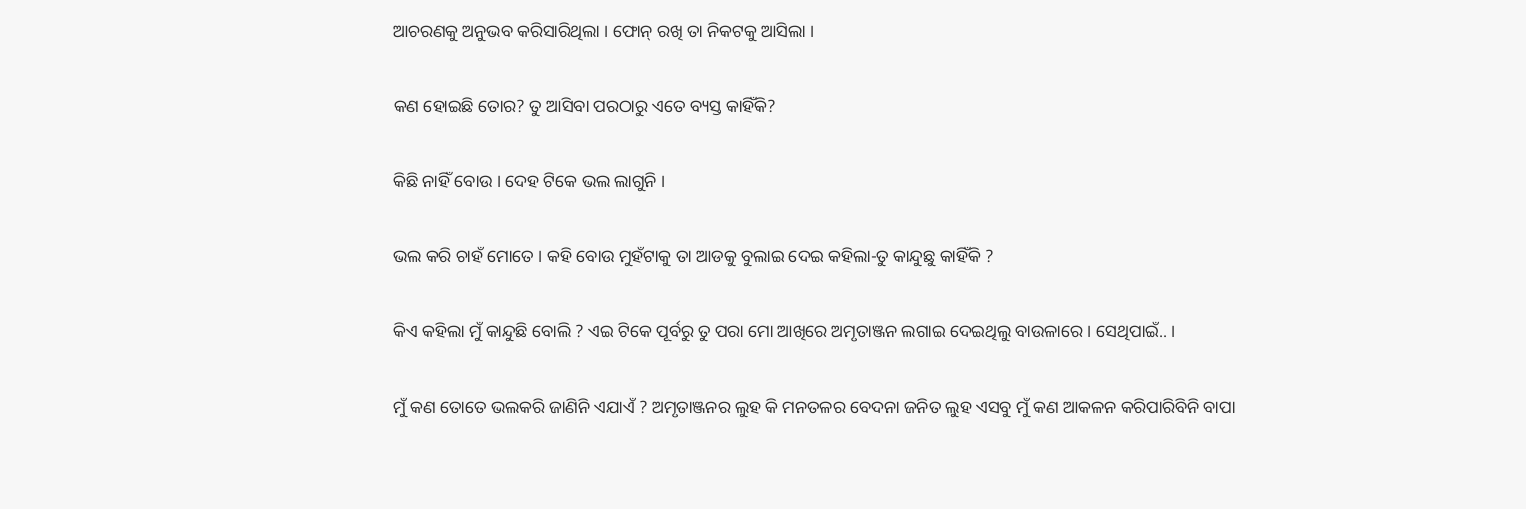ଆଚରଣକୁ ଅନୁଭବ କରିସାରିଥିଲା । ଫୋନ୍ ରଖି ତା ନିକଟକୁ ଆସିଲା ।

କଣ ହୋଇଛି ତୋର? ତୁ ଆସିବା ପରଠାରୁ ଏତେ ବ୍ୟସ୍ତ କାହିଁକି?

କିଛି ନାହିଁ ବୋଉ । ଦେହ ଟିକେ ଭଲ ଲାଗୁନି ।

ଭଲ କରି ଚାହଁ ମୋତେ । କହି ବୋଉ ମୁହଁଟାକୁ ତା ଆଡକୁ ବୁଲାଇ ଦେଇ କହିଲା-ତୁ କାନ୍ଦୁଛୁ କାହିଁକି ?

କିଏ କହିଲା ମୁଁ କାନ୍ଦୁଛି ବୋଲି ? ଏଇ ଟିକେ ପୂର୍ବରୁ ତୁ ପରା ମୋ ଆଖିରେ ଅମୃତାଞ୍ଜନ ଲଗାଇ ଦେଇଥିଲୁ ବାଉଳାରେ । ସେଥିପାଇଁ.. ।

ମୁଁ କଣ ତୋତେ ଭଲକରି ଜାଣିନି ଏଯାଏଁ ? ଅମୃତାଞ୍ଜନର ଲୁହ କି ମନତଳର ବେଦନା ଜନିତ ଲୁହ ଏସବୁ ମୁଁ କଣ ଆକଳନ କରିପାରିବିନି ବାପା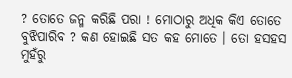? ତୋତେ ଜନ୍ମ କରିଛି ପରା ! ମୋଠାରୁ ଅଧିକ କିଏ ତୋତେ ବୁଝିପାରିବ ? କଣ ହୋଇଛି ସତ କହ ମୋତେ । ତୋ ହସହସ ମୁହଁରୁ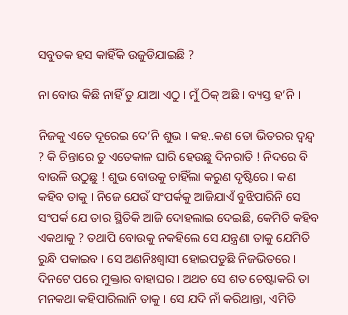ସବୁତକ ହସ କାହିଁକି ଉଜୁଡିଯାଇଛି ?

ନା ବୋଉ କିଛି ନାହିଁ ତୁ ଯାଆ ଏଠୁ । ମୁଁ ଠିକ୍ ଅଛି । ବ୍ୟସ୍ତ ହ’ନି ।

ନିଜକୁ ଏତେ ଦୂରେଇ ଦେ’ନି ଶୁଭ । କହ..କଣ ତୋ ଭିତରର ଦ୍ୱନ୍ଦ୍ୱ ? କି ଚିନ୍ତାରେ ତୁ ଏତେକାଳ ଘାରି ହେଉଛୁ ଦିନରାତି ! ନିଦରେ ବି ବାଉଳି ଉଠୁଛୁ ! ଶୁଭ ବୋଉକୁ ଚାହିଁଲା କରୁଣ ଦୃଷ୍ଟିରେ । କଣ କହିବ ତାକୁ । ନିଜେ ଯେଉଁ ସଂପର୍କକୁ ଆଜିଯାଏଁ ବୁଝିପାରିନି ସେ ସଂପର୍କ ଯେ ତାର ସ୍ଥିତିକି ଆଜି ଦୋହଲାଇ ଦେଇଛି, କେମିତି କହିବ ଏକଥାକୁ ? ତଥାପି ବୋଉକୁ ନକହିଲେ ସେ ଯନ୍ତ୍ରଣା ତାକୁ ଯେମିତି ରୁନ୍ଧି ପକାଇବ । ସେ ଅଣନିଃଶ୍ୱାସୀ ହୋଇପଡୁଛି ନିଜଭିତରେ । ଦିନଟେ ପରେ ମୁକ୍ତାର ବାହାଘର । ଅଥଚ ସେ ଶତ ଚେଷ୍ଟାକରି ତା ମନକଥା କହିପାରିଲାନି ତାକୁ । ସେ ଯଦି ନାଁ କରିଥାନ୍ତା, ଏମିତି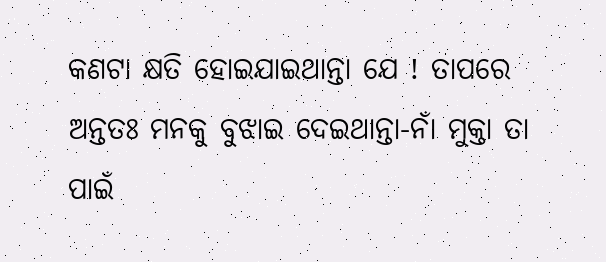କଣଟା କ୍ଷତି ହୋଇଯାଇଥାନ୍ତା ଯେ ! ତାପରେ ଅନ୍ତତଃ ମନକୁ ବୁଝାଇ ଦେଇଥାନ୍ତା-ନାଁ ମୁକ୍ତା ତା ପାଇଁ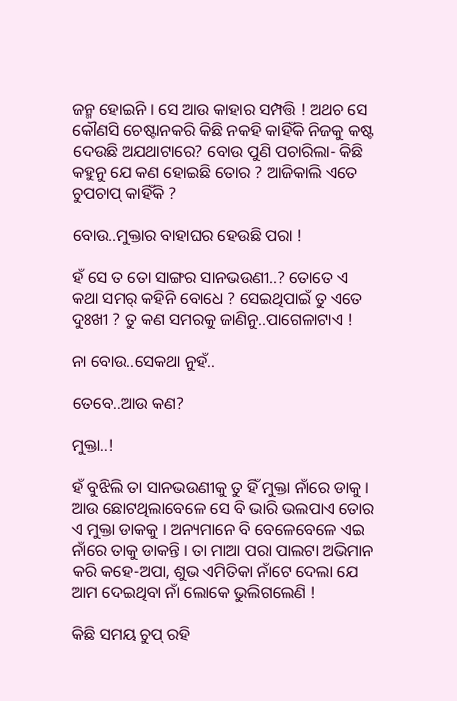ଜନ୍ମ ହୋଇନି । ସେ ଆଉ କାହାର ସମ୍ପତ୍ତି ! ଅଥଚ ସେ କୌଣସି ଚେଷ୍ଟାନକରି କିଛି ନକହି କାହିଁକି ନିଜକୁ କଷ୍ଟ ଦେଉଛି ଅଯଥାଟାରେ? ବୋଉ ପୁଣି ପଚାରିଲା- କିଛି କହୁନୁ ଯେ କଣ ହୋଇଛି ତୋର ? ଆଜିକାଲି ଏତେ ଚୁପଚାପ୍ କାହିଁକି ?

ବୋଉ..ମୁକ୍ତାର ବାହାଘର ହେଉଛି ପରା !

ହଁ ସେ ତ ତୋ ସାଙ୍ଗର ସାନଭଉଣୀ..? ତୋତେ ଏ କଥା ସମର୍ କହିନି ବୋଧେ ? ସେଇଥିପାଇଁ ତୁ ଏତେ ଦୁଃଖୀ ? ତୁ କଣ ସମରକୁ ଜାଣିନୁ..ପାଗେଳାଟାଏ !

ନା ବୋଉ..ସେକଥା ନୁହଁ..

ତେବେ..ଆଉ କଣ?

ମୁକ୍ତା..!

ହଁ ବୁଝିଲି ତା ସାନଭଉଣୀକୁ ତୁ ହିଁ ମୁକ୍ତା ନାଁରେ ଡାକୁ । ଆଉ ଛୋଟଥିଲାବେଳେ ସେ ବି ଭାରି ଭଲପାଏ ତୋର ଏ ମୁକ୍ତା ଡାକକୁ । ଅନ୍ୟମାନେ ବି ବେଳେବେଳେ ଏଇ ନାଁରେ ତାକୁ ଡାକନ୍ତି । ତା ମାଆ ପରା ପାଲଟା ଅଭିମାନ କରି କହେ-ଅପା, ଶୁଭ ଏମିତିକା ନାଁଟେ ଦେଲା ଯେ ଆମ ଦେଇଥିବା ନାଁ ଲୋକେ ଭୁଲିଗଲେଣି !

କିଛି ସମୟ ଚୁପ୍ ରହି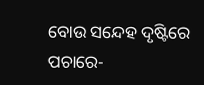ବୋଉ ସନ୍ଦେହ ଦୃଷ୍ଟିରେ ପଚାରେ-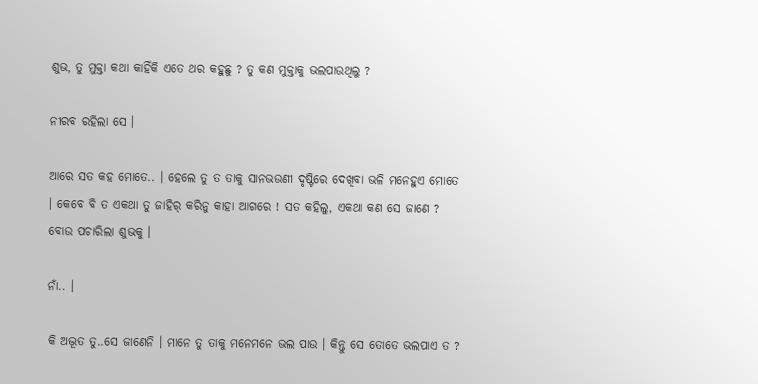ଶୁଭ, ତୁ ମୁକ୍ତା କଥା କାହିଁକି ଏତେ ଥର କହୁଛୁ ? ତୁ କଣ ମୁକ୍ତାକୁ ଭଲପାଉଥିଲୁ ?

ନୀରବ ରହିଲା ସେ ।

ଆରେ ସତ କହ ମୋତେ.. । ହେଲେ ତୁ ତ ତାକୁ ସାନଭଉଣୀ ଦୃଷ୍ଟିରେ ଦେଖିବା ଭଳି ମନେହୁଏ ମୋତେ । କେବେ ବି ତ ଏକଥା ତୁ ଜାହିର୍ କରିନୁ କାହା ଆଗରେ ! ସତ କହିଲୁ, ଏକଥା କଣ ସେ ଜାଣେ ? ବୋଉ ପଚାରିଲା ଶୁଭକୁ ।

ନାଁ.. ।

କି ଅଦ୍ଭୂତ ତୁ..ସେ ଜାଣେନି । ମାନେ ତୁ ତାକୁ ମନେମନେ ଭଲ ପାଉ । କିନ୍ତୁ ସେ ତୋତେ ଭଲପାଏ ତ ?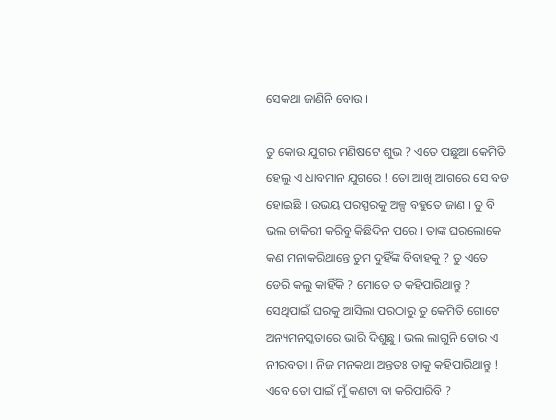ସେକଥା ଜାଣିନି ବୋଉ ।

ତୁ କୋଉ ଯୁଗର ମଣିଷଟେ ଶୁଭ ? ଏତେ ପଛୁଆ କେମିତି ହେଲୁ ଏ ଧାବମାନ ଯୁଗରେ ! ତୋ ଆଖି ଆଗରେ ସେ ବଡ ହୋଇଛି । ଉଭୟ ପରସ୍ପରକୁ ଅଳ୍ପ ବହୁତେ ଜାଣ । ତୁ ବି ଭଲ ଚାକିରୀ କରିବୁ କିଛିଦିନ ପରେ । ତାଙ୍କ ଘରଲୋକେ କଣ ମନାକରିଥାନ୍ତେ ତୁମ ଦୁହିଁଙ୍କ ବିବାହକୁ ? ତୁ ଏତେ ଡେରି କଲୁ କାହିଁକି ? ମୋତେ ତ କହିପାରିଥାନ୍ତୁ ? ସେଥିପାଇଁ ଘରକୁ ଆସିଲା ପରଠାରୁ ତୁ କେମିତି ଗୋଟେ ଅନ୍ୟମନସ୍କତାରେ ଭାରି ଦିଶୁଛୁ । ଭଲ ଲାଗୁନି ତୋର ଏ ନୀରବତା । ନିଜ ମନକଥା ଅନ୍ତତଃ ତାକୁ କହିପାରିଥାନ୍ତୁ ! ଏବେ ତୋ ପାଇଁ ମୁଁ କଣଟା ବା କରିପାରିବି ?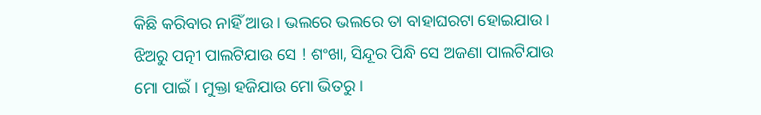କିଛି କରିବାର ନାହିଁ ଆଉ । ଭଲରେ ଭଲରେ ତା ବାହାଘରଟା ହୋଇଯାଉ । ଝିଅରୁ ପତ୍ନୀ ପାଲଟିଯାଉ ସେ ! ଶଂଖା, ସିନ୍ଦୂର ପିନ୍ଧି ସେ ଅଜଣା ପାଲଟିଯାଉ ମୋ ପାଇଁ । ମୁକ୍ତା ହଜିଯାଉ ମୋ ଭିତରୁ ।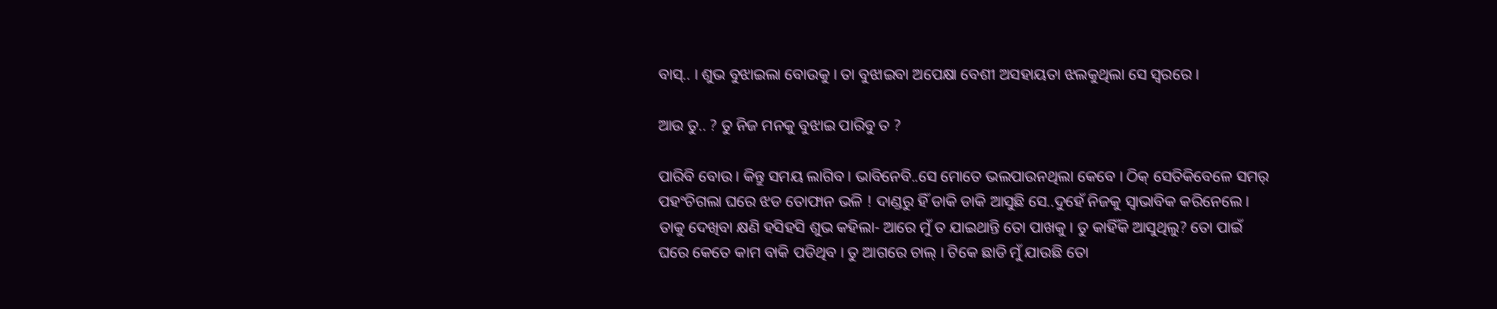ବାସ୍.. । ଶୁଭ ବୁଝାଇଲା ବୋଉକୁ । ତା ବୁଝାଇବା ଅପେକ୍ଷା ବେଶୀ ଅସହାୟତା ଝଲକୁଥିଲା ସେ ସ୍ୱରରେ ।

ଆଉ ତୁ.. ? ତୁ ନିଜ ମନକୁ ବୁଝାଇ ପାରିବୁ ତ ?

ପାରିବି ବୋଉ । କିନ୍ତୁ ସମୟ ଲାଗିବ । ଭାବିନେବି..ସେ ମୋତେ ଭଲପାଉନଥିଲା କେବେ । ଠିକ୍ ସେତିକିବେଳେ ସମର୍ ପହଂଚିଗଲା ଘରେ ଝଡ ତୋଫାନ ଭଳି ! ଦାଣ୍ଡରୁ ହିଁ ଡାକି ଡାକି ଆସୁଛି ସେ..ଦୁହେଁ ନିଜକୁ ସ୍ୱାଭାବିକ କରିନେଲେ । ତାକୁ ଦେଖିବା କ୍ଷଣି ହସିହସି ଶୁଭ କହିଲା- ଆରେ ମୁଁ ତ ଯାଇଥାନ୍ତି ତୋ ପାଖକୁ । ତୁ କାହିଁକି ଆସୁଥିଲୁ? ତୋ ପାଇଁ ଘରେ କେତେ କାମ ବାକି ପଡିଥିବ । ତୁ ଆଗରେ ଚାଲ୍ । ଟିକେ ଛାଡି ମୁଁ ଯାଉଛି ତୋ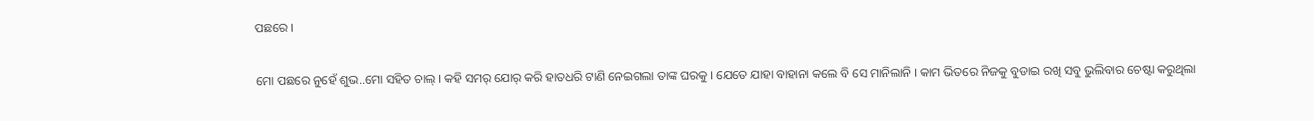ପଛରେ ।

ମୋ ପଛରେ ନୁହେଁ ଶୁଭ..ମୋ ସହିତ ଚାଲ୍ । କହି ସମର୍ ଯୋର୍ କରି ହାତଧରି ଟାଣି ନେଇଗଲା ତାଙ୍କ ଘରକୁ । ଯେତେ ଯାହା ବାହାନା କଲେ ବି ସେ ମାନିଲାନି । କାମ ଭିତରେ ନିଜକୁ ବୁଡାଇ ରଖି ସବୁ ଭୁଲିବାର ଚେଷ୍ଟା କରୁଥିଲା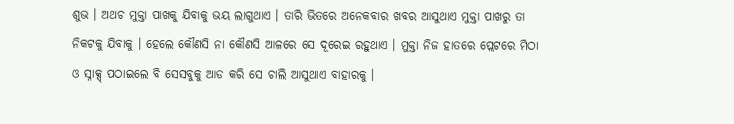ଶୁଭ । ଅଥଚ ମୁକ୍ତା ପାଖକୁ ଯିବାକୁ ଭୟ ଲାଗୁଥାଏ । ତାରି ଭିତରେ ଅନେକବାର ଖବର ଆସୁଥାଏ ମୁକ୍ତା ପାଖରୁ ତା ନିକଟକୁ ଯିବାକୁ । ହେଲେ କୌଣସି ନା କୌଣସି ଆଳରେ ସେ ଦୂରେଇ ରହୁଥାଏ । ମୁକ୍ତା ନିଜ ହାତରେ ପ୍ଲେଟରେ ମିଠା ଓ ସ୍ନାକ୍ସ୍ ପଠାଇଲେ ବି ସେସବୁକୁ ଆଡ କରି ସେ ଚାଲି ଆସୁଥାଏ ବାହାରକୁ ।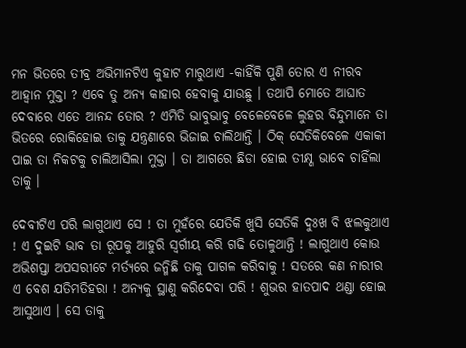ମନ ଭିତରେ ତୀବ୍ର ଅଭିମାନଟିଏ କୁହାଟ ମାରୁଥାଏ -କାହିଁକି ପୁଣି ତୋର ଏ ନୀରବ ଆହ୍ୱାନ ମୁକ୍ତା ? ଏବେ ତୁ ଅନ୍ୟ କାହାର ହେବାକୁ ଯାଉଛୁ । ତଥାପି ମୋତେ ଆଘାତ ଦେବାରେ ଏତେ ଆନନ୍ଦ ତୋର ? ଏମିତି ଭାବୁଭାବୁ ବେଳେବେଳେ ଲୁହର ବିନ୍ଦୁମାନେ ତା ଭିତରେ ରୋକିହୋଇ ତାକୁ ଯନ୍ତ୍ରଣାରେ ଭିଜାଇ ଚାଲିଥାନ୍ତି । ଠିକ୍ ସେତିକିବେଳେ ଏକାକୀ ପାଇ ତା ନିକଟକୁ ଚାଲିଆସିଲା ମୁକ୍ତା । ତା ଆଗରେ ଛିଡା ହୋଇ ତୀକ୍ଷ୍ଣ ଭାବେ ଚାହିଁଲା ତାକୁ ।

ଦେବୀଟିଏ ପରି ଲାଗୁଥାଏ ସେ ! ତା ମୁହଁରେ ଯେତିକି ଖୁସି ସେତିକି ଦୁଃଖ ବି ଝଲକୁଥାଏ ! ଏ ଦୁଇଟି ଭାବ ତା ରୂପକୁ ଆହୁରି ସ୍ୱର୍ଗୀୟ କରି ଗଢି ତୋଳୁଥାନ୍ତି ! ଲାଗୁଥାଏ କୋଉ ଅଭିଶପ୍ତା ଅପସରୀଟେ ମର୍ତ୍ୟରେ ଜନ୍ମିଛି ତାକୁ ପାଗଳ କରିବାକୁ ! ସତରେ କଣ ନାରୀର ଏ ବେଶ ଯତିମତିହରା ! ଅନ୍ୟକୁ ସ୍ଥାଣୁ କରିଦେବା ପରି ! ଶୁଭର ହାତପାଦ ଥଣ୍ଡା ହୋଇ ଆସୁଥାଏ । ସେ ତାକୁ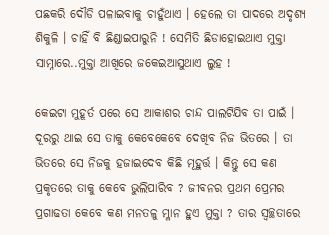ପଛକରି ଦୌଡି ପଳାଇବାକୁ ଚାହୁଁଥାଏ । ହେଲେ ତା ପାଦରେ ଅଦୃଶ୍ୟ ଶିକୁଳି । ଚାହିଁ ବି ଛିଣ୍ଡାଇପାରୁନି ! ସେମିତି ଛିଡାହୋଇଥାଏ ମୁକ୍ତା ସାମ୍ନାରେ..ମୁକ୍ତା ଆଖିରେ ଜକେଇଆସୁଥାଏ ଲୁହ !

କେଇଟା ମୁହୂର୍ତ ପରେ ସେ ଆକାଶର ଚାନ୍ଦ ପାଲଟିଯିବ ତା ପାଇଁ । ଦୂରରୁ ଥାଇ ସେ ତାକୁ କେବେକେବେ ଦେଖିବ ନିଜ ଭିତରେ । ତା ଭିତରେ ସେ ନିଜକୁ ହଜାଇଦେବ କିଛି ମୂହୁର୍ତ୍ତ । କିନ୍ତୁ ସେ କଣ ପ୍ରକୃତରେ ତାକୁ କେବେ ଭୁଲିପାରିବ ? ଜୀବନର ପ୍ରଥମ ପ୍ରେମର ପ୍ରଗାଢତା କେବେ କଣ ମନତଳୁ ମ୍ଳାନ ହୁଏ ମୁକ୍ତା ? ତାର ସ୍ୱଚ୍ଛତାରେ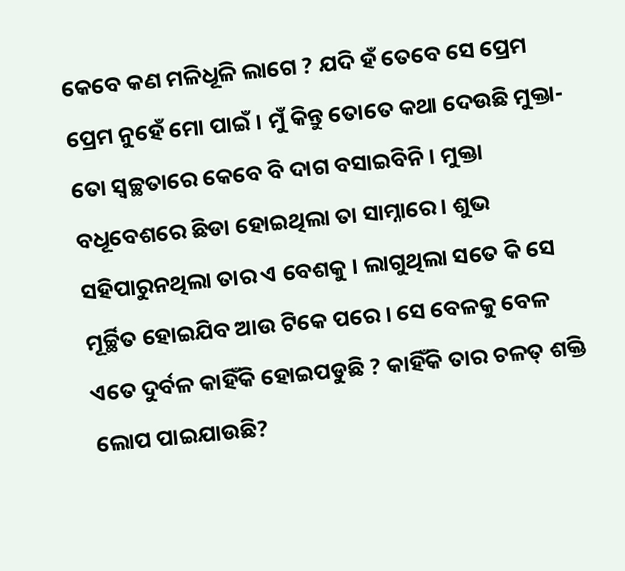କେବେ କଣ ମଳିଧୂଳି ଲାଗେ ? ଯଦି ହଁ ତେବେ ସେ ପ୍ରେମ ପ୍ରେମ ନୁହେଁ ମୋ ପାଇଁ । ମୁଁ କିନ୍ତୁ ତୋତେ କଥା ଦେଉଛି ମୁକ୍ତା- ତୋ ସ୍ୱଚ୍ଛତାରେ କେବେ ବି ଦାଗ ବସାଇବିନି । ମୁକ୍ତା ବଧୂବେଶରେ ଛିଡା ହୋଇଥିଲା ତା ସାମ୍ନାରେ । ଶୁଭ ସହିପାରୁନଥିଲା ତାର ଏ ବେଶକୁ । ଲାଗୁଥିଲା ସତେ କି ସେ ମୂର୍ଚ୍ଛିତ ହୋଇଯିବ ଆଉ ଟିକେ ପରେ । ସେ ବେଳକୁ ବେଳ ଏତେ ଦୁର୍ବଳ କାହିଁକି ହୋଇପଡୁଛି ? କାହିଁକି ତାର ଚଳତ୍ ଶକ୍ତି ଲୋପ ପାଇଯାଉଛି?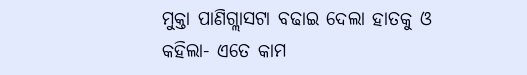ମୁକ୍ତା ପାଣିଗ୍ଲାସଟା ବଢାଇ ଦେଲା ହାତକୁ ଓ କହିଲା- ଏତେ କାମ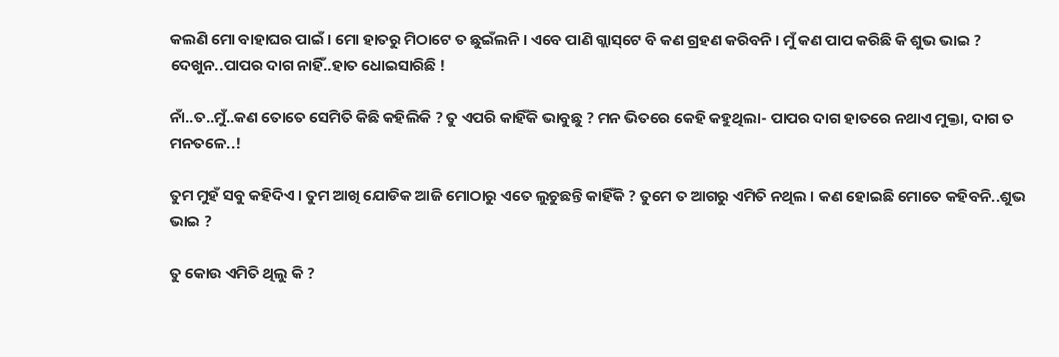କଲଣି ମୋ ବାହାଘର ପାଇଁ । ମୋ ହାତରୁ ମିଠାଟେ ତ ଛୁଇଁଲନି । ଏବେ ପାଣି ଗ୍ଲାସ୍‌ଟେ ବି କଣ ଗ୍ରହଣ କରିବନି । ମୁଁ କଣ ପାପ କରିଛି କି ଶୁଭ ଭାଇ ? ଦେଖୁନ..ପାପର ଦାଗ ନାହିଁ..ହାତ ଧୋଇସାରିଛି !

ନାଁ..ତ..ମୁଁ..କଣ ତୋତେ ସେମିତି କିଛି କହିଲିକି ? ତୁ ଏପରି କାହିଁକି ଭାବୁଛୁ ? ମନ ଭିତରେ କେହି କହୁଥିଲା- ପାପର ଦାଗ ହାତରେ ନଥାଏ ମୁକ୍ତା, ଦାଗ ତ ମନତଳେ..!

ତୁମ ମୁହଁ ସବୁ କହିଦିଏ । ତୁମ ଆଖି ଯୋଡିକ ଆଜି ମୋଠାରୁ ଏତେ ଲୁଚୁଛନ୍ତି କାହିଁକି ? ତୁମେ ତ ଆଗରୁ ଏମିତି ନଥିଲ । କଣ ହୋଇଛି ମୋତେ କହିବନି..ଶୁଭ ଭାଇ ?

ତୁ କୋଉ ଏମିତି ଥିଲୁ କି ?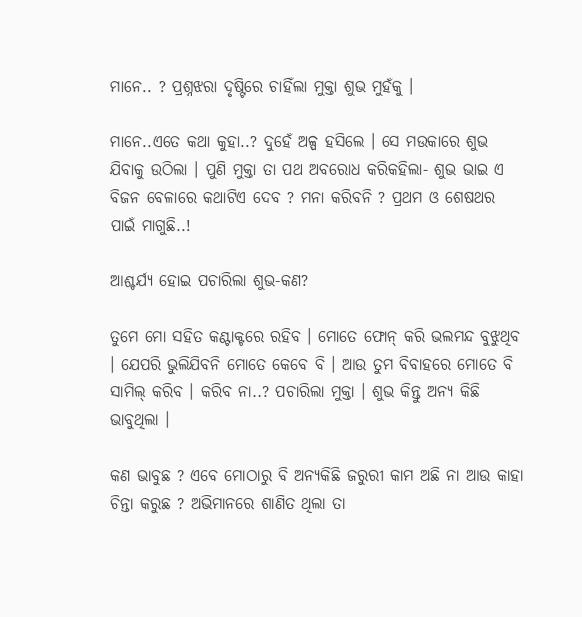ମାନେ.. ? ପ୍ରଶ୍ନଝରା ଦୃଷ୍ଟିରେ ଚାହିଁଲା ମୁକ୍ତା ଶୁଭ ମୁହଁକୁ ।

ମାନେ..ଏତେ କଥା କୁହା..? ଦୁହେଁ ଅଳ୍ପ ହସିଲେ । ସେ ମଉକାରେ ଶୁଭ ଯିବାକୁ ଉଠିଲା । ପୁଣି ମୁକ୍ତା ତା ପଥ ଅବରୋଧ କରିକହିଲା- ଶୁଭ ଭାଇ ଏ ବିଜନ ବେଳାରେ କଥାଟିଏ ଦେବ ? ମନା କରିବନି ? ପ୍ରଥମ ଓ ଶେଷଥର ପାଇଁ ମାଗୁଛି..!

ଆଶ୍ଚର୍ଯ୍ୟ ହୋଇ ପଚାରିଲା ଶୁଭ-କଣ?

ତୁମେ ମୋ ସହିତ କଣ୍ଟାକ୍ଟରେ ରହିବ । ମୋତେ ଫୋନ୍ କରି ଭଲମନ୍ଦ ବୁଝୁଥିବ । ଯେପରି ଭୁଲିଯିବନି ମୋତେ କେବେ ବି । ଆଉ ତୁମ ବିବାହରେ ମୋତେ ବି ସାମିଲ୍ କରିବ । କରିବ ନା..? ପଚାରିଲା ମୁକ୍ତା । ଶୁଭ କିନ୍ତୁ ଅନ୍ୟ କିଛି ଭାବୁଥିଲା ।

କଣ ଭାବୁଛ ? ଏବେ ମୋଠାରୁ ବି ଅନ୍ୟକିଛି ଜରୁରୀ କାମ ଅଛି ନା ଆଉ କାହା ଚିନ୍ତା କରୁଛ ? ଅଭିମାନରେ ଶାଣିତ ଥିଲା ତା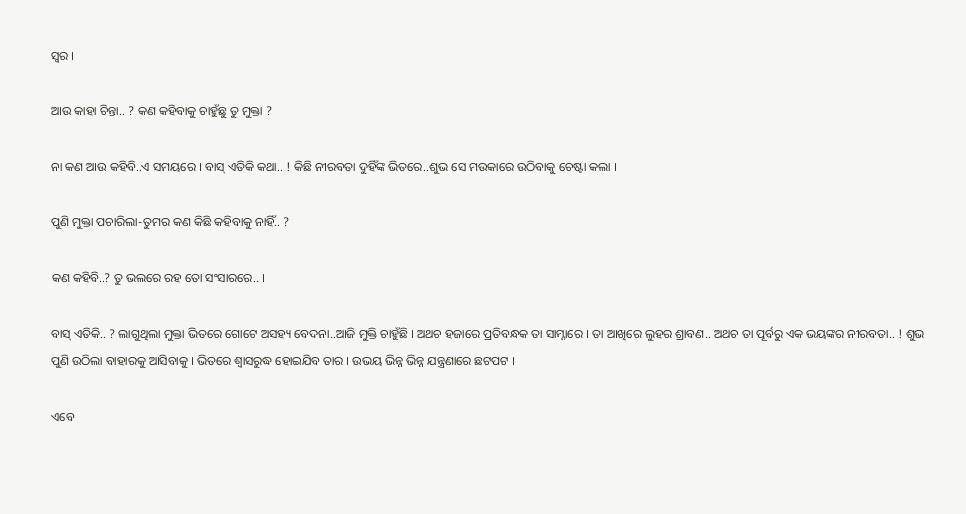ସ୍ୱର ।

ଆଉ କାହା ଚିନ୍ତା.. ? କଣ କହିବାକୁ ଚାହୁଁଛୁ ତୁ ମୁକ୍ତା ?

ନା କଣ ଆଉ କହିବି..ଏ ସମୟରେ । ବାସ୍ ଏତିକି କଥା.. ! କିଛି ନୀରବତା ଦୁହିଁଙ୍କ ଭିତରେ..ଶୁଭ ସେ ମଉକାରେ ଉଠିବାକୁ ଚେଷ୍ଟା କଲା ।

ପୁଣି ମୁକ୍ତା ପଚାରିଲା-ତୁମର କଣ କିଛି କହିବାକୁ ନାହିଁ.. ?

କଣ କହିବି..? ତୁ ଭଲରେ ରହ ତୋ ସଂସାରରେ.. ।

ବାସ୍ ଏତିକି.. ? ଲାଗୁଥିଲା ମୁକ୍ତା ଭିତରେ ଗୋଟେ ଅସହ୍ୟ ବେଦନା..ଆଜି ମୁକ୍ତି ଚାହୁଁଛି । ଅଥଚ ହଜାରେ ପ୍ରତିବନ୍ଧକ ତା ସାମ୍ନାରେ । ତା ଆଖିରେ ଲୁହର ଶ୍ରାବଣ.. ଅଥଚ ତା ପୂର୍ବରୁ ଏକ ଭୟଙ୍କର ନୀରବତା.. ! ଶୁଭ ପୁଣି ଉଠିଲା ବାହାରକୁ ଆସିବାକୁ । ଭିତରେ ଶ୍ୱାସରୁଦ୍ଧ ହୋଇଯିବ ତାର । ଉଭୟ ଭିନ୍ନ ଭିନ୍ନ ଯନ୍ତ୍ରଣାରେ ଛଟପଟ ।

ଏବେ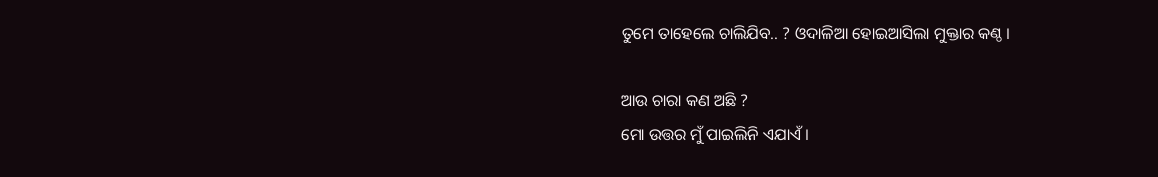ତୁମେ ତାହେଲେ ଚାଲିଯିବ.. ? ଓଦାଳିଆ ହୋଇଆସିଲା ମୁକ୍ତାର କଣ୍ଠ ।

ଆଉ ଚାରା କଣ ଅଛି ?
ମୋ ଉତ୍ତର ମୁଁ ପାଇଲିନି ଏଯାଏଁ ।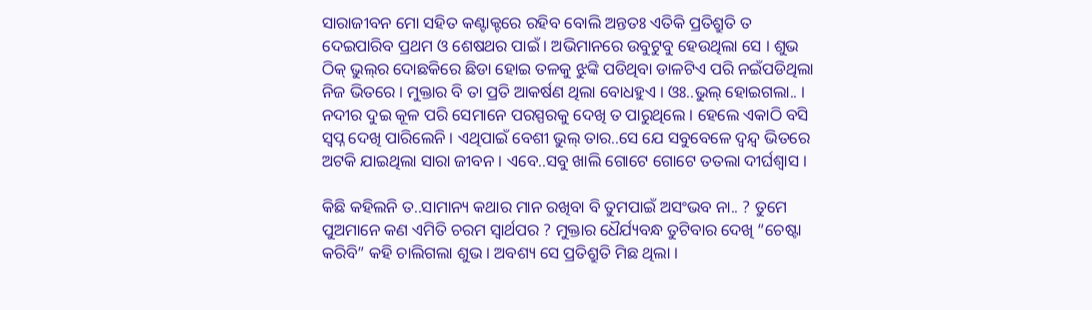ସାରାଜୀବନ ମୋ ସହିତ କଣ୍ଟାକ୍ଟରେ ରହିବ ବୋଲି ଅନ୍ତତଃ ଏତିକି ପ୍ରତିଶ୍ରୁତି ତ ଦେଇପାରିବ ପ୍ରଥମ ଓ ଶେଷଥର ପାଇଁ । ଅଭିମାନରେ ଉବୁଟୁବୁ ହେଉଥିଲା ସେ । ଶୁଭ ଠିକ୍ ଭୁଲ୍‌ର ଦୋଛକିରେ ଛିଡା ହୋଇ ତଳକୁ ଝୁଙ୍କି ପଡିଥିବା ଡାଳଟିଏ ପରି ନଇଁପଡିଥିଲା ନିଜ ଭିତରେ । ମୁକ୍ତାର ବି ତା ପ୍ରତି ଆକର୍ଷଣ ଥିଲା ବୋଧହୁଏ । ଓଃ..ଭୁଲ୍ ହୋଇଗଲା.. । ନଦୀର ଦୁଇ କୂଳ ପରି ସେମାନେ ପରସ୍ପରକୁ ଦେଖି ତ ପାରୁଥିଲେ । ହେଲେ ଏକାଠି ବସି ସ୍ୱପ୍ନ ଦେଖି ପାରିଲେନି । ଏଥିପାଇଁ ବେଶୀ ଭୁଲ୍ ତାର..ସେ ଯେ ସବୁବେଳେ ଦ୍ୱନ୍ଦ୍ୱ ଭିତରେ ଅଟକି ଯାଇଥିଲା ସାରା ଜୀବନ । ଏବେ..ସବୁ ଖାଲି ଗୋଟେ ଗୋଟେ ତତଲା ଦୀର୍ଘଶ୍ୱାସ ।

କିଛି କହିଲନି ତ..ସାମାନ୍ୟ କଥାର ମାନ ରଖିବା ବି ତୁମପାଇଁ ଅସଂଭବ ନା.. ? ତୁମେ ପୁଅମାନେ କଣ ଏମିତି ଚରମ ସ୍ୱାର୍ଥପର ? ମୁକ୍ତାର ଧୈର୍ଯ୍ୟବନ୍ଧ ତୁଟିବାର ଦେଖି “ଚେଷ୍ଟା କରିବି” କହି ଚାଲିଗଲା ଶୁଭ । ଅବଶ୍ୟ ସେ ପ୍ରତିଶ୍ରୁତି ମିଛ ଥିଲା ।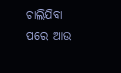ଚାଲିଯିବା ପରେ ଆଉ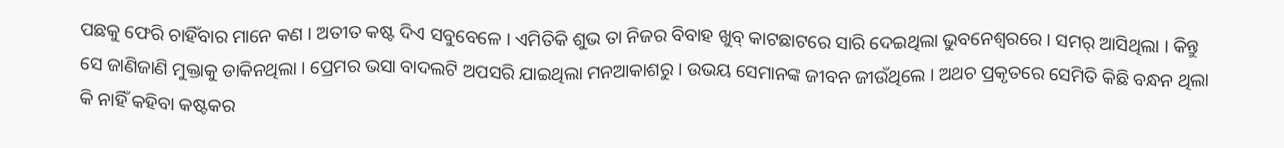ପଛକୁ ଫେରି ଚାହିଁବାର ମାନେ କଣ । ଅତୀତ କଷ୍ଟ ଦିଏ ସବୁବେଳେ । ଏମିତିକି ଶୁଭ ତା ନିଜର ବିବାହ ଖୁବ୍ କାଟଛାଟରେ ସାରି ଦେଇଥିଲା ଭୁବନେଶ୍ୱରରେ । ସମର୍ ଆସିଥିଲା । କିନ୍ତୁ ସେ ଜାଣିଜାଣି ମୁକ୍ତାକୁ ଡାକିନଥିଲା । ପ୍ରେମର ଭସା ବାଦଲଟି ଅପସରି ଯାଇଥିଲା ମନଆକାଶରୁ । ଉଭୟ ସେମାନଙ୍କ ଜୀବନ ଜୀଉଁଥିଲେ । ଅଥଚ ପ୍ରକୃତରେ ସେମିତି କିଛି ବନ୍ଧନ ଥିଲା କି ନାହିଁ କହିବା କଷ୍ଟକର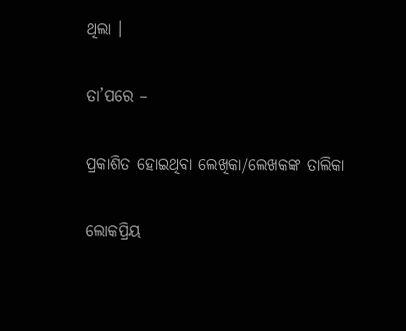ଥିଲା ।

ତା’ପରେ –

ପ୍ରକାଶିତ ହୋଇଥିବା ଲେଖିକା/ଲେଖକଙ୍କ ତାଲିକା

ଲୋକପ୍ରିୟ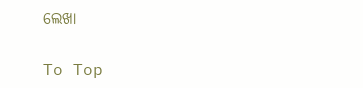ଲେଖା

To Top